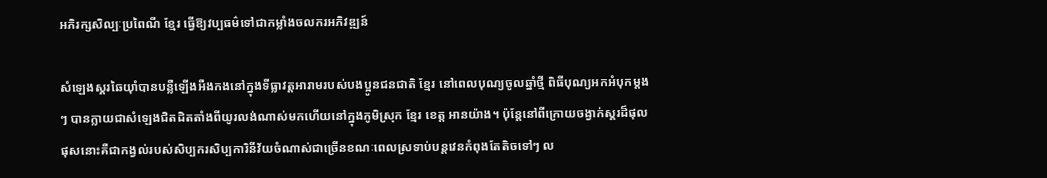អភិរក្សសិល្បៈប្រពៃណី ខ្មែរ ធ្វើឱ្យវប្បធម៌ទៅជាកម្លាំងចលករអភិវឌ្ឍន៍

សំឡេងស្គរឆៃយ៉ាំបានបន្លឺឡើងអឺងកងនៅក្នុងទីធ្លាវត្តអារាមរបស់បងប្អូនជនជាតិ ខ្មែរ នៅពេលបុណ្យចូលឆ្នាំថ្មី ពិធីបុណ្យអកអំបុកម្តងៗ បានក្លាយជាសំឡេងជិតដិតតាំងពីយូរលង់ណាស់មកហើយនៅក្នុងភូមិស្រុក ខ្មែរ ខេត្ត អានយ៉ាង។ ប៉ុន្តែនៅពីក្រោយចង្វាក់ស្គរដ៏ផុលផុសនោះគឺជាកង្វល់របស់សិប្បករសិប្បការិនីវ័យចំណាស់ជាច្រើនខណៈពេលស្រទាប់បន្តវេនកំពុងតែតិចទៅៗ ល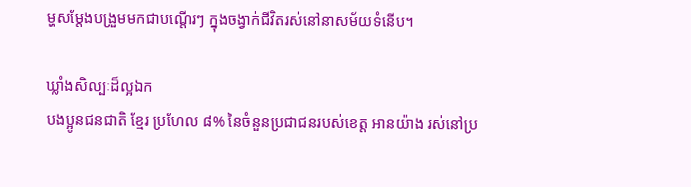ម្ហសម្តែងបង្រួមមកជាបណ្តើរៗ ក្នុងចង្វាក់ជីវិតរស់នៅនាសម័យទំនើប។

ឃ្លាំងសិល្បៈដ៏ល្អឯក
បងប្អូនជនជាតិ ខ្មែរ ប្រហែល ៨% នៃចំនួនប្រជាជនរបស់ខេត្ត អានយ៉ាង រស់នៅប្រ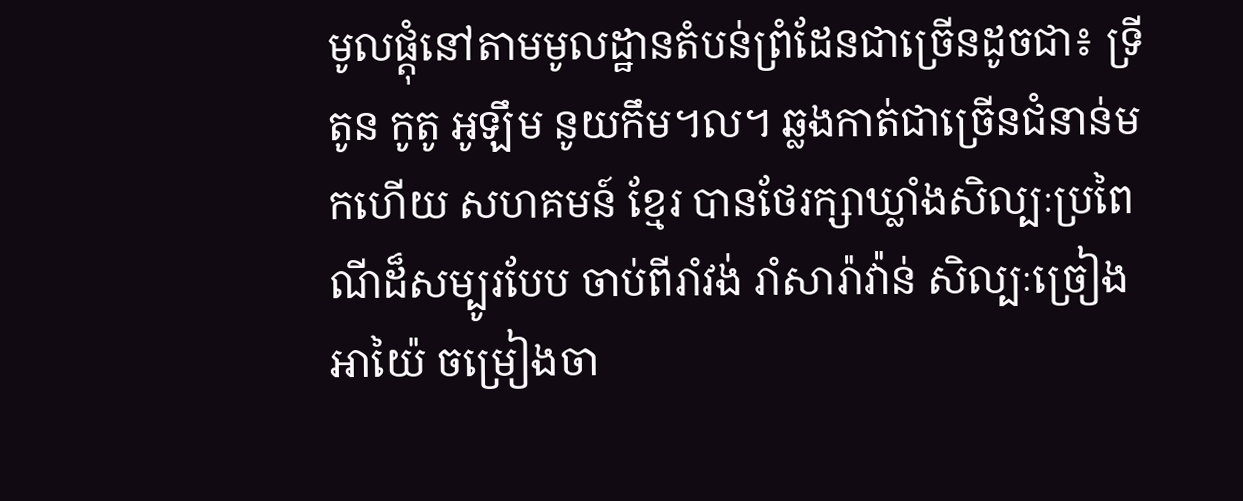មូលផ្តុំនៅតាមមូលដ្ឋានតំបន់ព្រំដែនជាច្រើនដូចជា៖ ទ្រីតូន កូតូ អូឡឹម នូយកឹម។ល។ ឆ្លងកាត់ជាច្រើនជំនាន់មកហើយ សហគមន៍ ខ្មែរ បានថែរក្សាឃ្លាំងសិល្បៈប្រពៃណីដ៏សម្បូរបែប ចាប់ពីរាំវង់ រាំសារ៉ាវ៉ាន់ សិល្បៈច្រៀងអាយ៉ៃ ចម្រៀងចា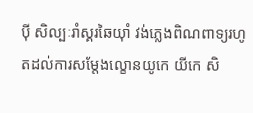ប៉ី សិល្បៈរាំស្គរឆៃយ៉ាំ វង់ភ្លេងពិណពាទ្យរហូតដល់ការសម្តែងល្ខោនយូកេ យីកេ សិ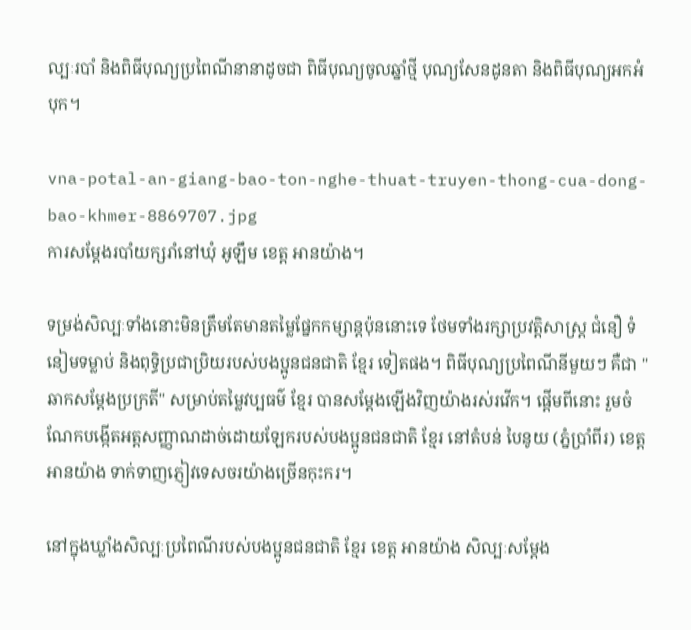ល្បៈរបាំ និងពិធីបុណ្យប្រពៃណីនានាដូចជា ពិធីបុណ្យចូលឆ្នាំថ្មី បុណ្យសែនដូនតា និងពិធីបុណ្យអកអំបុក។

vna-potal-an-giang-bao-ton-nghe-thuat-truyen-thong-cua-dong-bao-khmer-8869707.jpg
ការសម្ដែងរបាំយក្សរាំនៅឃុំ អូឡឹម ខេត្ត អានយ៉ាង។

ទម្រង់សិល្បៈទាំងនោះមិនត្រឹមតែមានតម្លៃផ្នែកកម្សាន្តប៉ុននោះទេ ថែមទាំងរក្សាប្រវត្តិសាស្ត្រ ជំនឿ ទំនៀមទម្លាប់ និងពុទ្ធិប្រជាប្រិយរបស់បងប្អូនជនជាតិ ខ្មែរ ទៀតផង។ ពិធីបុណ្យប្រពៃណីនីមួយៗ គឺជា "ឆាកសម្តែងប្រក្រតី" សម្រាប់តម្លៃវប្បធម៌ ខ្មែរ បានសម្តែងឡើងវិញយ៉ាងរស់រវើក។ ផ្តើមពីនោះ រួមចំណែកបង្កើតអត្តសញ្ញាណដាច់ដោយឡែករបស់បងប្អូនជនជាតិ ខ្មែរ នៅតំបន់ បៃនូយ (ភ្នំប្រាំពីរ) ខេត្ត អានយ៉ាង ទាក់ទាញភ្ញៀវទេសចរយ៉ាងច្រើនកុះករ។

នៅក្នុងឃ្លាំងសិល្បៈប្រពៃណីរបស់បងប្អូនជនជាតិ ខ្មែរ ខេត្ត អានយ៉ាង សិល្បៈសម្តែង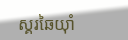ស្គរឆៃយ៉ាំ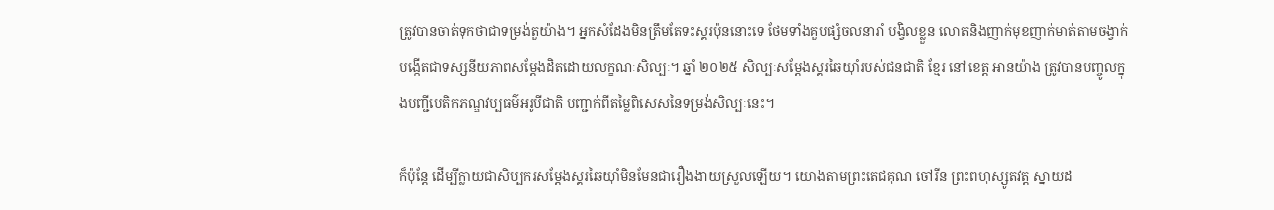ត្រូវបានចាត់ទុកថាជាទម្រង់តួយ៉ាង។ អ្នកសំដែងមិនត្រឹមតែទះស្គរប៉ុននោះទេ ថែមទាំងគួបផ្សំចលនារាំ បង្វិលខ្លួន លោតនិងញាក់មុខញាក់មាត់តាមចង្វាក់ បង្កើតជាទស្សនីយភាពសម្តែងដិតដោយលក្ខណៈសិល្បៈ។ ឆ្នាំ ២០២៥ សិល្បៈសម្តែងស្គរឆៃយ៉ាំរបស់ជនជាតិ ខ្មែរ នៅខេត្ត អានយ៉ាង ត្រូវបានបញ្ចូលក្នុងបញ្ជីបេតិកភណ្ឌវប្បធម៌អរូបីជាតិ បញ្ជាក់ពីតម្លៃពិសេសនៃទម្រង់សិល្បៈនេះ។

ក៏ប៉ុន្តែ ដើម្បីក្លាយជាសិប្បករសម្តែងស្គរឆៃយ៉ាំមិនមែនជារឿងងាយស្រួលឡើយ។ យោងតាមព្រះតេជគុណ ចៅរីន ព្រះពហុស្សូតវត្ត ស្នាយដ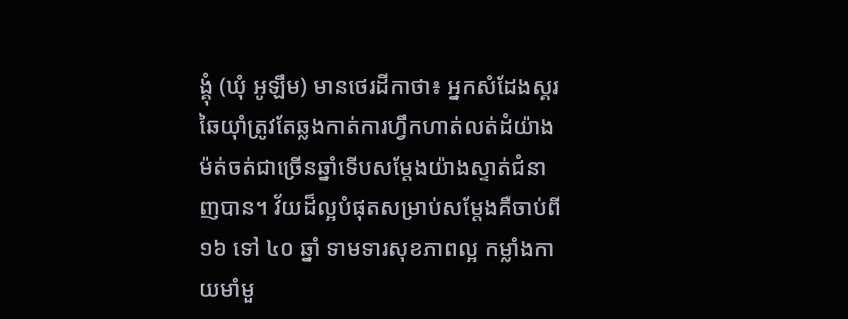ង្គុំ (ឃុំ អូឡឹម) មានថេរដីកាថា៖ អ្នកសំដែងស្គរឆៃយ៉ាំត្រូវតែឆ្លងកាត់ការហ្វឹកហាត់លត់ដំយ៉ាងម៉ត់ចត់ជាច្រើនឆ្នាំទើបសម្តែងយ៉ាងស្ទាត់ជំនាញបាន។ វ័យដ៏ល្អបំផុតសម្រាប់សម្តែងគឺចាប់ពី ១៦ ទៅ ៤០ ឆ្នាំ ទាមទារសុខភាពល្អ កម្លាំងកាយមាំមួ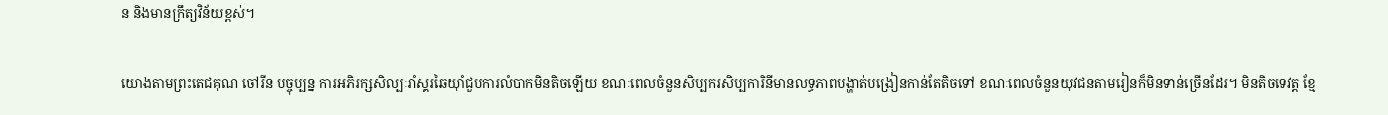ន និងមានក្រឹត្យវិន័យខ្ពស់។

យោងតាមព្រះតេជគុណ ចៅរីន បច្ចុប្បន្ន ការអភិរក្សសិល្បៈរាំស្គរឆៃយ៉ាំជួបការលំបាកមិនតិចឡើយ ខណៈពេលចំនួនសិប្បករសិប្បការិនីមានលទ្ធភាពបង្ហាត់បង្រៀនកាន់តែតិចទៅ ខណៈពេលចំនួនយុវជនតាមរៀនក៏មិនទាន់ច្រើនដែរ។ មិនតិចទេវត្ត ខ្មែ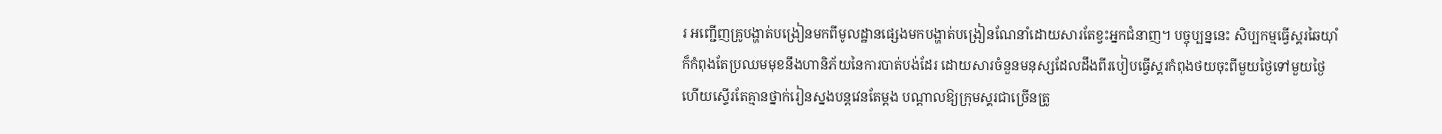រ អញ្ជើញគ្រូបង្ហាត់បង្រៀនមកពីមូលដ្ឋានផ្សេងមកបង្ហាត់បង្រៀនណែនាំដោយសារតែខ្វះអ្នកជំនាញ។ បច្ចុប្បន្ននេះ សិប្បកម្មធ្វើស្គរឆៃយ៉ាំក៏កំពុងតែប្រឈមមុខនឹងហានិភ័យនៃការបាត់បង់ដែរ ដោយសារចំនួនមនុស្សដែលដឹងពីរបៀបធ្វើស្គរកំពុងថយចុះពីមួយថ្ងៃទៅមួយថ្ងៃ ហើយស្ទើរតែគ្មានថ្នាក់រៀនស្នងបន្តវេនតែម្តង បណ្តាលឱ្យក្រុមស្គរជាច្រើនត្រូ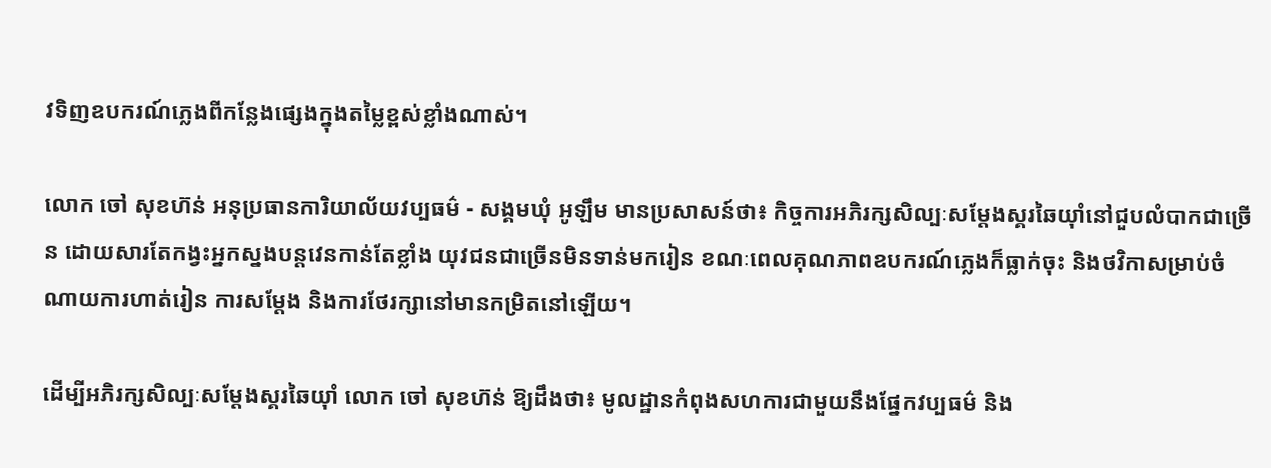វទិញឧបករណ៍ភ្លេងពីកន្លែងផ្សេងក្នុងតម្លៃខ្ពស់ខ្លាំងណាស់។

លោក ចៅ សុខហ៊ន់ អនុប្រធានការិយាល័យវប្បធម៌ - សង្គមឃុំ អូឡឹម មានប្រសាសន៍ថា៖ កិច្ចការអភិរក្សសិល្បៈសម្តែងស្គរឆៃយ៉ាំនៅជួបលំបាកជាច្រើន ដោយសារតែកង្វះអ្នកស្នងបន្តវេនកាន់តែខ្លាំង យុវជនជាច្រើនមិនទាន់មករៀន ខណៈពេលគុណភាពឧបករណ៍ភ្លេងក៏ធ្លាក់ចុះ និងថវិកាសម្រាប់ចំណាយការហាត់រៀន ការសម្តែង និងការថែរក្សានៅមានកម្រិតនៅឡើយ។

ដើម្បីអភិរក្សសិល្បៈសម្តែងស្គរឆៃយ៉ាំ លោក ចៅ សុខហ៊ន់ ឱ្យដឹងថា៖ មូលដ្ឋានកំពុងសហការជាមួយនឹងផ្នែកវប្បធម៌ និង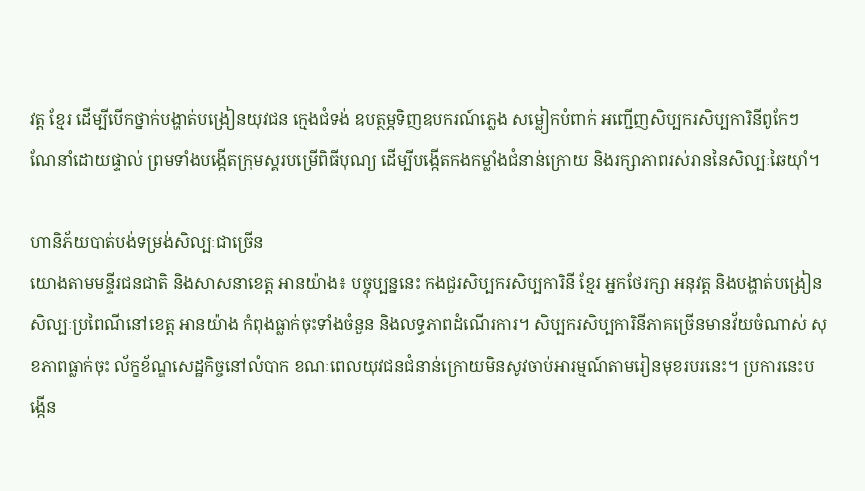វត្ត ខ្មែរ ដើម្បីបើកថ្នាក់បង្ហាត់បង្រៀនយុវជន ក្មេងជំទង់ ឧបត្ថម្ភទិញឧបករណ៍ភ្លេង សម្លៀកបំពាក់ អញ្ជើញសិប្បករសិប្បការិនីពូកែៗ ណែនាំដោយផ្ទាល់ ព្រមទាំងបង្កើតក្រុមស្គរបម្រើពិធីបុណ្យ ដើម្បីបង្កើតកងកម្លាំងជំនាន់ក្រោយ និងរក្សាភាពរស់រាននៃសិល្បៈឆៃយ៉ាំ។

ហានិភ័យបាត់បង់ទម្រង់សិល្បៈជាច្រើន
យោងតាមមន្ទីរជនជាតិ និងសាសនាខេត្ត អានយ៉ាង៖ បច្ចុប្បន្ននេះ កងជួរសិប្បករសិប្បការិនី ខ្មែរ អ្នកថែរក្សា អនុវត្ត និងបង្ហាត់បង្រៀនសិល្បៈប្រពៃណីនៅខេត្ត អានយ៉ាង កំពុងធ្លាក់ចុះទាំងចំនួន និងលទ្ធភាពដំណើរការ។ សិប្បករសិប្បការិនីភាគច្រើនមានវ័យចំណាស់ សុខភាពធ្លាក់ចុះ ល័ក្ខខ័ណ្ឌសេដ្ឋកិច្ចនៅលំបាក ខណៈពេលយុវជនជំនាន់ក្រោយមិនសូវចាប់អារម្មណ៍តាមរៀនមុខរបរនេះ។ ប្រការនេះបង្កើន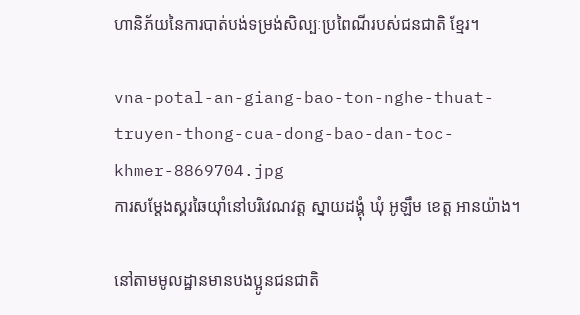ហានិភ័យនៃការបាត់បង់ទម្រង់សិល្បៈប្រពៃណីរបស់ជនជាតិ ខ្មែរ។

vna-potal-an-giang-bao-ton-nghe-thuat-truyen-thong-cua-dong-bao-dan-toc-khmer-8869704.jpg
ការសម្ដែងស្គរឆៃយ៉ាំនៅបរិវេណវត្ត ស្នាយដង្គុំ ឃុំ អូឡឹម ខេត្ត អានយ៉ាង។

នៅតាមមូលដ្ឋានមានបងប្អូនជនជាតិ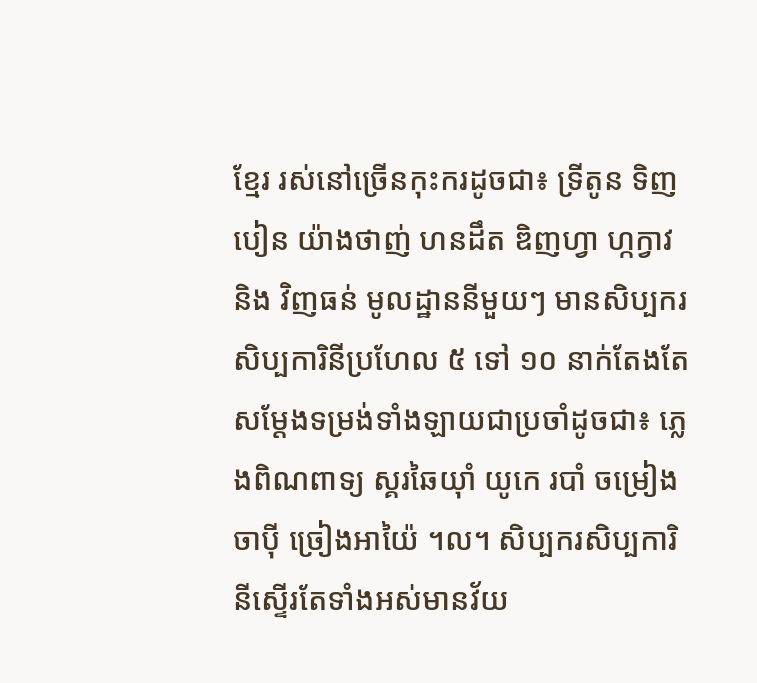ខ្មែរ រស់នៅច្រើនកុះករដូចជា៖ ទ្រីតូន ទិញបៀន យ៉ាងថាញ់ ហនដឹត ឌិញហ្វា ហ្កក្វាវ និង វិញធន់ មូលដ្ឋាននីមួយៗ មានសិប្បករសិប្បការិនីប្រហែល ៥ ទៅ ១០ នាក់តែងតែសម្តែងទម្រង់ទាំងឡាយជាប្រចាំដូចជា៖ ភ្លេងពិណពាទ្យ ស្គរឆៃយ៉ាំ យូកេ របាំ ចម្រៀងចាប៉ី ច្រៀងអាយ៉ៃ ។ល។ សិប្បករសិប្បការិនីស្ទើរតែទាំងអស់មានវ័យ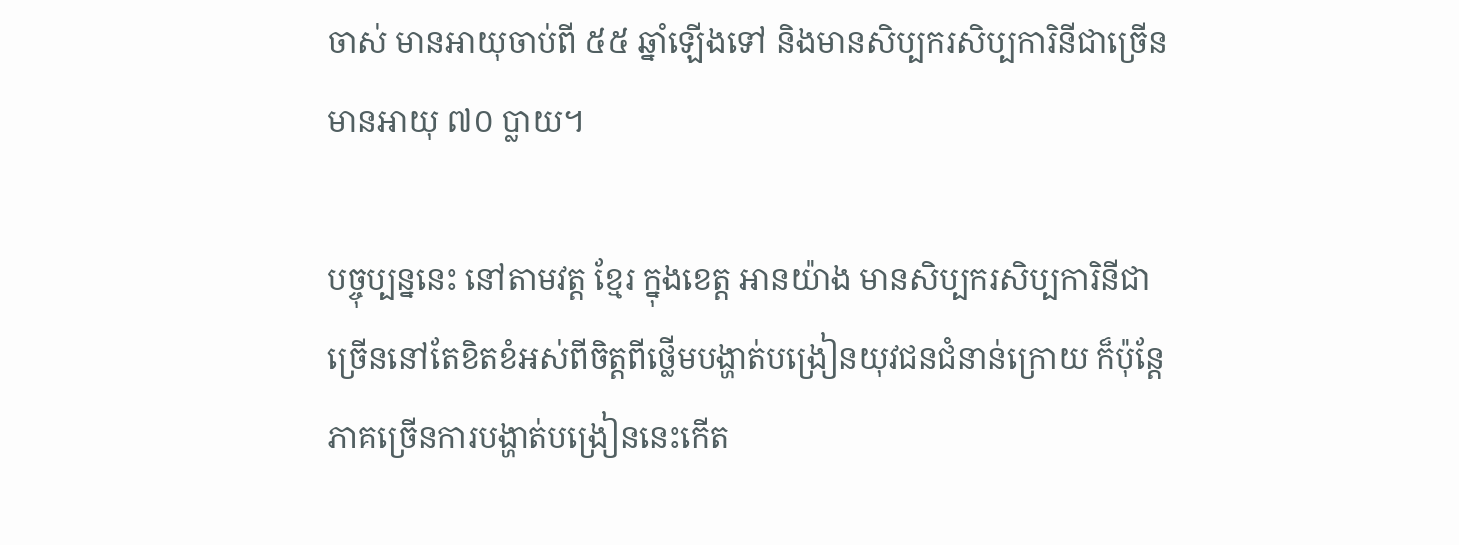ចាស់ មានអាយុចាប់ពី ៥៥ ឆ្នាំឡើងទៅ និងមានសិប្បករសិប្បការិនីជាច្រើនមានអាយុ ៧០ ប្លាយ។

បច្ចុប្បន្ននេះ នៅតាមវត្ត ខ្មែរ ក្នុងខេត្ត អានយ៉ាង មានសិប្បករសិប្បការិនីជាច្រើននៅតែខិតខំអស់ពីចិត្តពីថ្លើមបង្ហាត់បង្រៀនយុវជនជំនាន់ក្រោយ ក៏ប៉ុន្តែភាគច្រើនការបង្ហាត់បង្រៀននេះកើត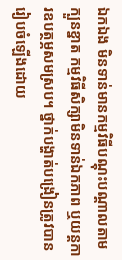ឯកឯង មិនទាន់មានកម្មវិធីបណ្តុះបណ្តាលតាមក្បួនខ្នាត កម្មវិធីសិក្សាមិនទាន់ឯកភាព ឬយន្តការឧបត្ថម្ភសមស្រប។ ថ្នាក់បង្ហាត់បង្រៀនត្រូវបានរៀបចំឡើងដោយ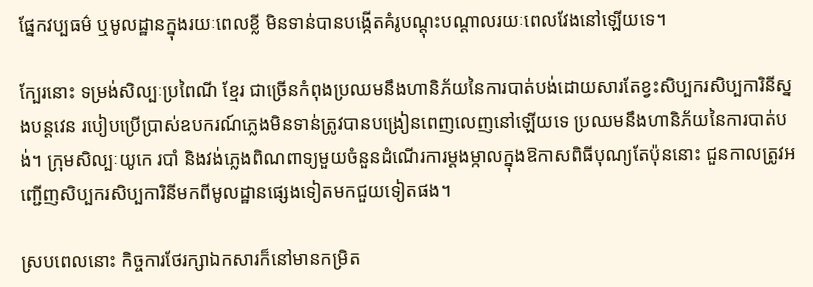ផ្នែកវប្បធម៌ ឬមូលដ្ឋានក្នុងរយៈពេលខ្លី មិនទាន់បានបង្កើតគំរូបណ្តុះបណ្តាលរយៈពេលវែងនៅឡើយទេ។

ក្បែរនោះ ទម្រង់សិល្បៈប្រពៃណី ខ្មែរ ជាច្រើនកំពុងប្រឈមនឹងហានិភ័យនៃការបាត់បង់ដោយសារតែខ្វះសិប្បករសិប្បការិនីស្នងបន្តវេន របៀបប្រើប្រាស់ឧបករណ៍ភ្លេងមិនទាន់ត្រូវបានបង្រៀនពេញលេញនៅឡើយទេ ប្រឈមនឹងហានិភ័យនៃការបាត់បង់។ ក្រុមសិល្បៈយូកេ របាំ និងវង់ភ្លេងពិណពាទ្យមួយចំនួនដំណើរការម្តងម្កាលក្នុងឱកាសពិធីបុណ្យតែប៉ុននោះ ជួនកាលត្រូវអញ្ជើញសិប្បករសិប្បការិនីមកពីមូលដ្ឋានផ្សេងទៀតមកជួយទៀតផង។

ស្របពេលនោះ កិច្ចការថែរក្សាឯកសារក៏នៅមានកម្រិត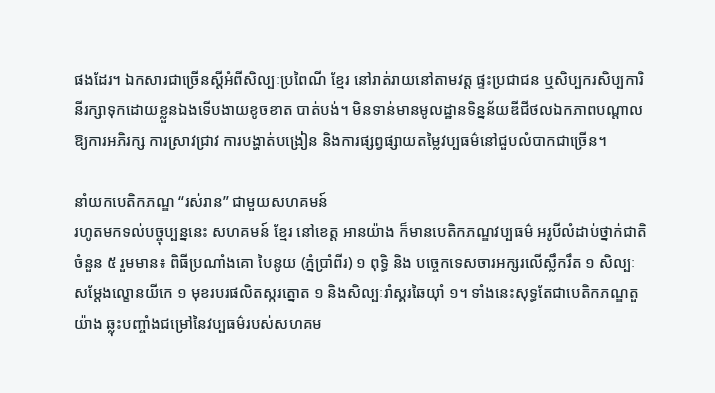ផងដែរ។ ឯកសារជាច្រើនស្តីអំពីសិល្បៈប្រពៃណី ខ្មែរ នៅរាត់រាយនៅតាមវត្ត ផ្ទះប្រជាជន ឬសិប្បករសិប្បការិនីរក្សាទុកដោយខ្លួនឯងទើបងាយខូចខាត បាត់បង់។ មិនទាន់មានមូលដ្ឋានទិន្នន័យឌីជីថលឯកភាពបណ្តាលឱ្យការអភិរក្ស ការស្រាវជ្រាវ ការបង្ហាត់បង្រៀន និងការផ្សព្វផ្សាយតម្លៃវប្បធម៌នៅជួបលំបាកជាច្រើន។

នាំយកបេតិកភណ្ឌ “រស់រាន” ជាមួយសហគមន៍
រហូតមកទល់បច្ចុប្បន្ននេះ សហគមន៍ ខ្មែរ នៅខេត្ត អានយ៉ាង ក៏មានបេតិកភណ្ឌវប្បធម៌ អរូបីលំដាប់ថ្នាក់ជាតិចំនួន ៥ រួមមាន៖ ពិធីប្រណាំងគោ បៃនូយ (ភ្នំប្រាំពីរ) ១ ពុទ្ធិ និង បច្ចេកទេសចារអក្សរលើស្លឹករឹត ១ សិល្បៈសម្តែងល្ខោនយីកេ ១ មុខរបរផលិតស្ករត្នោត ១ និងសិល្បៈរាំស្គរឆៃយ៉ាំ ១។ ទាំងនេះសុទ្ធតែជាបេតិកភណ្ឌតួយ៉ាង ឆ្លុះបញ្ចាំងជម្រៅនៃវប្បធម៌របស់សហគម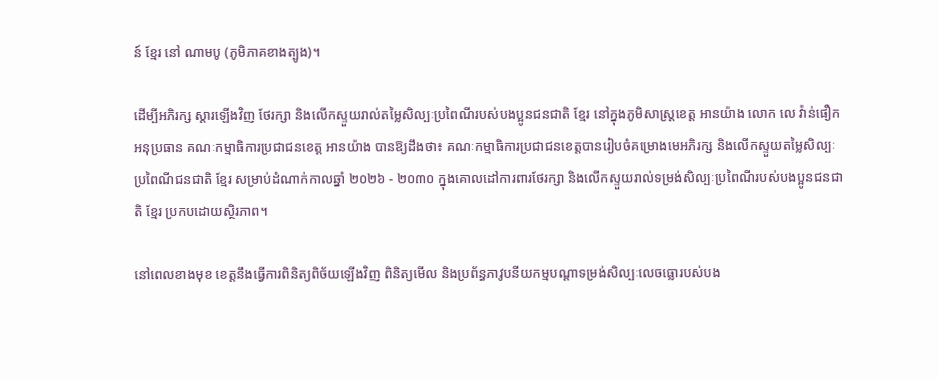ន៍ ខ្មែរ នៅ ណាមបូ (ភូមិភាគខាងត្បូង)។

ដើម្បីអភិរក្ស ស្តារឡើងវិញ ថែរក្សា និងលើកស្ទួយរាល់តម្លៃសិល្បៈប្រពៃណីរបស់បងប្អូនជនជាតិ ខ្មែរ នៅក្នុងភូមិសាស្រ្តខេត្ត អានយ៉ាង លោក លេ វ៉ាន់ផឿក អនុប្រធាន គណៈកម្មាធិការប្រជាជនខេត្ត អានយ៉ាង បានឱ្យដឹងថា៖ គណៈកម្មាធិការប្រជាជនខេត្តបានរៀបចំគម្រោងមេអភិរក្ស និងលើកស្ទួយតម្លៃសិល្បៈប្រពៃណីជនជាតិ ខ្មែរ សម្រាប់ដំណាក់កាលឆ្នាំ ២០២៦ - ២០៣០ ក្នុងគោលដៅការពារថែរក្សា និងលើកស្ទួយរាល់ទម្រង់សិល្បៈប្រពៃណីរបស់បងប្អូនជនជាតិ ខ្មែរ ប្រកបដោយស្ថិរភាព។

នៅពេលខាងមុខ ខេត្តនឹងធ្វើការពិនិត្យពិច័យឡើងវិញ ពិនិត្យមើល និងប្រព័ន្ធភាវូបនីយកម្មបណ្តាទម្រង់សិល្បៈលេចធ្លោរបស់បង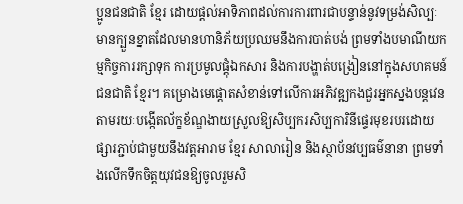ប្អូនជនជាតិ ខ្មែរ ដោយផ្តល់អាទិភាពដល់ការការពារជាបន្ទាន់នូវទម្រង់សិល្បៈ មានក្បួនខ្នាតដែលមានហានិភ័យប្រឈមនឹងការបាត់បង់ ព្រមទាំងបមាណីយកម្មកិច្ចការរក្សាទុក ការប្រមូលផ្តុំឯកសារ និងការបង្ហាត់បង្រៀននៅក្នុងសហគមន៍ជនជាតិ ខ្មែរ។ គម្រោងមេផ្តោតសំខាន់ទៅលើការអភិវឌ្ឍកងជួរអ្នកស្នងបន្តវេនតាមរយៈបង្កើតល័ក្ខខ័ណ្ឌងាយស្រួលឱ្យសិប្បករសិប្បការិនីផ្ទេរមុខរបរដោយផ្សារភ្ជាប់ជាមួយនឹងវត្តអារាម ខ្មែរ សាលារៀន និងស្ថាប័នវប្បធម៌នានា ព្រមទាំងលើកទឹកចិត្តយុវជនឱ្យចូលរួមសិ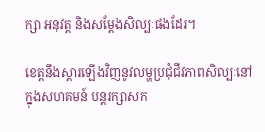ក្សា អនុវត្ត និងសម្តែងសិល្បៈផងដែរ។

ខេត្តនឹងស្តារឡើងវិញនូវលម្ហប្រជុំជីវភាពសិល្បៈនៅក្នុងសហគមន៍ បន្តរក្សាសក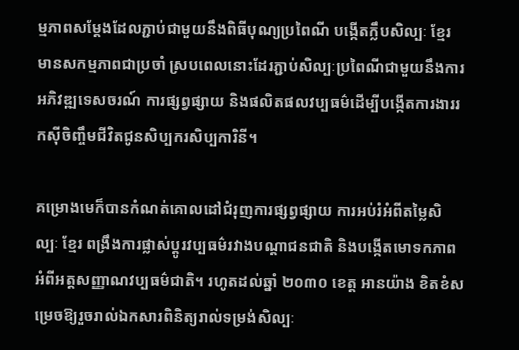ម្មភាពសម្តែងដែលភ្ជាប់ជាមួយនឹងពិធីបុណ្យប្រពៃណី បង្កើតក្លឹបសិល្បៈ ខ្មែរ មានសកម្មភាពជាប្រចាំ ស្របពេលនោះដែរភ្ជាប់សិល្បៈប្រពៃណីជាមួយនឹងការអភិវឌ្ឍទេសចរណ៍ ការផ្សព្វផ្សាយ និងផលិតផលវប្បធម៌ដើម្បីបង្កើតការងាររកស៊ីចិញ្ចឹមជីវិតជូនសិប្បករសិប្បការិនី។

គម្រោងមេក៏បានកំណត់គោលដៅជំរុញការផ្សព្វផ្សាយ ការអប់រំអំពីតម្លៃសិល្បៈ ខ្មែរ ពង្រឹងការផ្លាស់ប្តូរវប្បធម៌រវាងបណ្តាជនជាតិ និងបង្កើតមោទកភាពអំពីអត្តសញ្ញាណវប្បធម៌ជាតិ។ រហូតដល់ឆ្នាំ ២០៣០ ខេត្ត អានយ៉ាង ខិតខំសម្រេចឱ្យរួចរាល់ឯកសារពិនិត្យរាល់ទម្រង់សិល្បៈ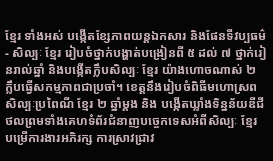ខ្មែរ ទាំងអស់ បង្កើតខ្សែភាពយន្តឯកសារ និងផែនទីវប្បធម៌ - សិល្បៈ ខ្មែរ រៀបចំថ្នាក់បង្ហាត់បង្រៀនពី ៥ ដល់ ៧ ថ្នាក់រៀនរាល់ឆ្នាំ និងបង្កើតក្លឹបសិល្បៈ ខ្មែរ យ៉ាងហោចណាស់ ២ ក្លឹបធ្វើសកម្មភាពជាប្រចាំ។ ខេត្តនឹងរៀបចំពិធីមហោស្រពសិល្បៈប្រពៃណី ខ្មែរ ២ ឆ្នាំម្តង និង បង្កើតឃ្លាំងទិន្នន័យឌីជីថលព្រមទាំងគេហទំព័រជំនាញបច្ចេកទេសអំពីសិល្បៈ ខ្មែរ បម្រើការងារអភិរក្ស ការស្រាវជ្រាវ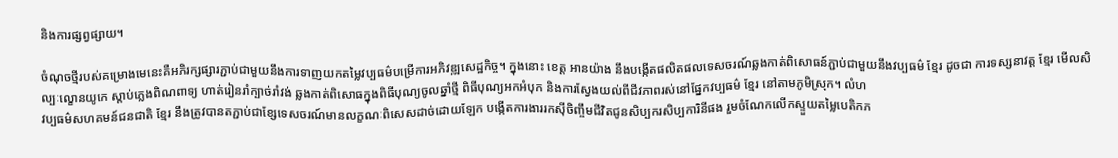និងការផ្សព្វផ្សាយ។

ចំណុចថ្មីរបស់គម្រោងមេនេះគឺអភិរក្សផ្សារភ្ជាប់ជាមួយនឹងការទាញយកតម្លៃវប្បធម៌បម្រើការអភិវឌ្ឍសេដ្ឋកិច្ច។ ក្នុងនោះ ខេត្ត អានយ៉ាង នឹងបង្កើតផលិតផលទេសចរណ៍ឆ្លងកាត់ពិសោធន៍ភ្ជាប់ជាមួយនឹងវប្បធម៌ ខ្មែរ ដូចជា ការទស្សនាវត្ត ខ្មែរ មើលសិល្បៈល្ខោនយូកេ ស្តាប់ភ្លេងពិណពាទ្យ ហាត់រៀនរាំក្បាច់រាំវង់ ឆ្លងកាត់ពិសោធក្នុងពិធីបុណ្យចូលឆ្នាំថ្មី ពិធីបុណ្យអកអំបុក និងការស្វែងយល់ពីជីវភាពរស់នៅផ្នែកវប្បធម៌ ខ្មែរ នៅតាមភូមិស្រុក។ លំហ
វប្បធម៌សហគមន៍ជនជាតិ ខ្មែរ នឹងត្រូវបានតភ្ជាប់ជាខ្សែទេសចរណ៍មានលក្ខណៈពិសេសដាច់ដោយឡែក បង្កើតការងាររកស៊ីចិញ្ចឹមជីវិតជូនសិប្បករសិប្បការិនីផង រួមចំណែកលើកស្ទួយតម្លៃបេតិកភ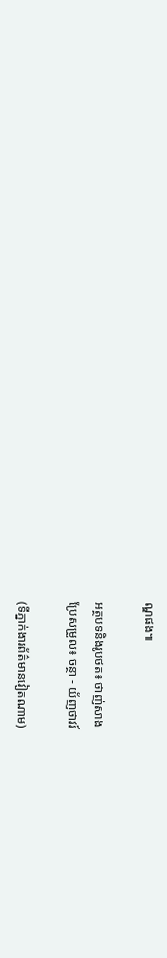ណ្ឌផង៕

អត្ថបទនិងរូបថត៖ ថាញ់សាង
ប្រែសម្រួល៖ ចន្ថា - យ័ញថាវរ៍

(ទីភ្នាក់ងារព័ត៌មានវៀតណាម)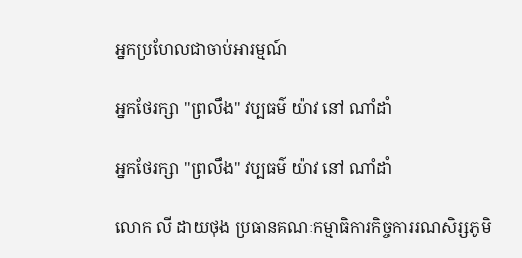អ្នកប្រហែលជាចាប់អារម្មណ៍

អ្នកថែរក្សា "ព្រលឹង" វប្បធម៌ យ៉ាវ នៅ ណាំដាំ

អ្នកថែរក្សា "ព្រលឹង" វប្បធម៌ យ៉ាវ នៅ ណាំដាំ

លោក លី ដាយថុង ប្រធានគណៈកម្មាធិការកិច្ចការរណសិរ្សភូមិ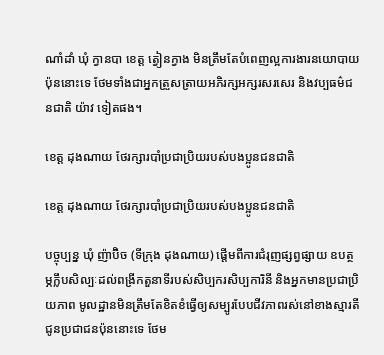ណាំដាំ ឃុំ ក្វានបា ខេត្ត ត្វៀនក្វាង មិនត្រឹមតែបំពេញល្អការងារនយោបាយប៉ុននោះទេ ថែមទាំងជាអ្នកត្រួសត្រាយអភិរក្សអក្សរសរសេរ និងវប្បធម៌ជនជាតិ យ៉ាវ ទៀតផង។

ខេត្ត ដុងណាយ ថែរក្សារបាំប្រជាប្រិយរបស់បងប្អូនជនជាតិ

ខេត្ត ដុងណាយ ថែរក្សារបាំប្រជាប្រិយរបស់បងប្អូនជនជាតិ

បច្ចុប្បន្ន ឃុំ ញ៉ាប៊ិច (ទីក្រុង ដុងណាយ) ផ្តើមពីការជំរុញផ្សព្វផ្សាយ ឧបត្ថម្ភក្លឹបសិល្បៈដល់ពង្រីកតួនាទីរបស់សិប្បករសិប្បការិនី និងអ្នកមានប្រជាប្រិយភាព មូលដ្ឋានមិនត្រឹមតែខិតខំធ្វើឲ្យសម្បូរបែបជីវភាពរស់នៅខាងស្មារតីជូនប្រជាជនប៉ុននោះទេ ថែម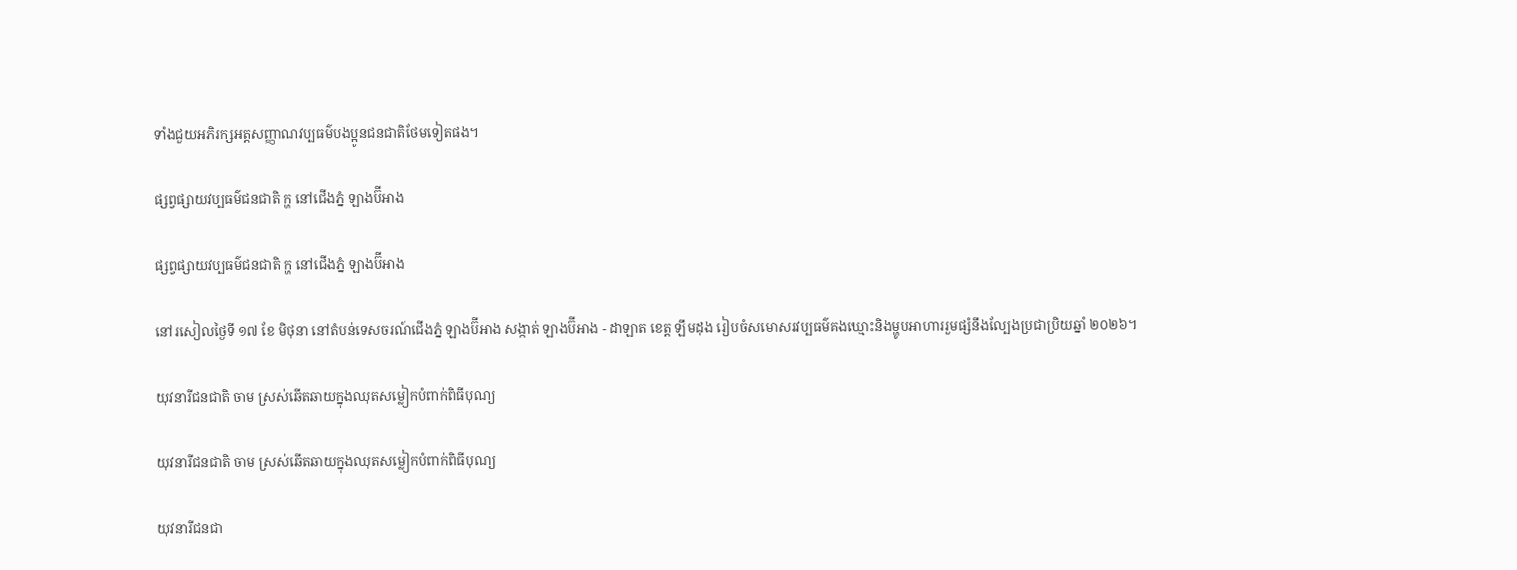ទាំងជួយអភិរក្សអត្តសញ្ញាណវប្បធម៌បងប្អូនជនជាតិថែមទៀតផង។

ផ្សព្វផ្សាយវប្បធម៌ជនជាតិ ក្ហ នៅជើងភ្នំ ឡាងប៊ីអាង

ផ្សព្វផ្សាយវប្បធម៌ជនជាតិ ក្ហ នៅជើងភ្នំ ឡាងប៊ីអាង

នៅរសៀលថ្ងៃទី ១៧ ខែ មិថុនា នៅតំបន់ទេសចរណ៍ជើងភ្នំ ឡាងប៊ីអាង សង្កាត់ ឡាងប៊ីអាង - ដាឡាត ខេត្ត ឡឹមដុង រៀបចំសមោសរវប្បធម៌គងឃ្មោះនិងម្ហូបអាហាររួមផ្សំនឹងល្បែងប្រជាប្រិយឆ្នាំ ២០២៦។

យុវនារីជនជាតិ ចាម ស្រស់ឆើតឆាយក្នុងឈុតសម្លៀកបំពាក់ពិធីបុណ្យ

យុវនារីជនជាតិ ចាម ស្រស់ឆើតឆាយក្នុងឈុតសម្លៀកបំពាក់ពិធីបុណ្យ

យុវនារីជនជា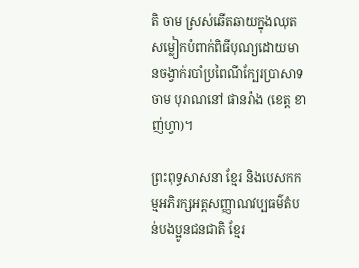តិ ចាម ស្រស់ឆើតឆាយក្នុងឈុតសម្លៀកបំពាក់ពិធីបុណ្យដោយមានចង្វាក់របាំប្រពៃណីក្បែរប្រាសាទ ចាម បុរាណនៅ ផានរ៉ាង (ខេត្ត ខាញ់ហ្វា)។

ព្រះពុទ្ធសាសនា ខ្មែរ និងបេសកកម្មអភិរក្សអត្តសញ្ញាណវប្បធម៌តំបន់បងប្អូនជនជាតិ ខ្មែរ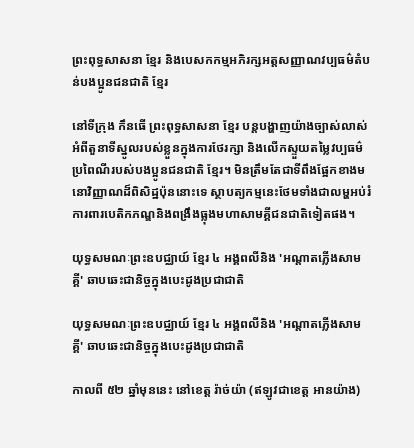ព្រះពុទ្ធសាសនា ខ្មែរ និងបេសកកម្មអភិរក្សអត្តសញ្ញាណវប្បធម៌តំបន់បងប្អូនជនជាតិ ខ្មែរ

នៅទីក្រុង កឹនធើ ព្រះពុទ្ធសាសនា ខ្មែរ បន្តបង្ហាញយ៉ាងច្បាស់លាស់អំពីតួនាទីស្នូលរបស់ខ្លួនក្នុងការថែរក្សា និងលើកស្ទួយតម្លៃវប្បធម៌ប្រពៃណីរបស់បងប្អូនជនជាតិ ខ្មែរ។ មិនត្រឹមតែជាទីពឹងផ្អែកខាងមនោវិញ្ញាណដ៏ពិសិដ្ឋប៉ុននោះទេ ស្ថាបត្យកម្មនេះថែមទាំងជាលម្ហអប់រំ ការពារបេតិកភណ្ឌនិងពង្រឹងធ្លុងមហាសាមគ្គីជនជាតិទៀតផង។

យុទ្ធសមណៈព្រះឧបជ្ឈាយ៍ ខ្មែរ ៤ អង្គពលីនិង 'អណ្តាតភ្លើងសាមគ្គី' ឆាបឆេះជានិច្ចក្នុងបេះដូងប្រជាជាតិ

យុទ្ធសមណៈព្រះឧបជ្ឈាយ៍ ខ្មែរ ៤ អង្គពលីនិង 'អណ្តាតភ្លើងសាមគ្គី' ឆាបឆេះជានិច្ចក្នុងបេះដូងប្រជាជាតិ

កាលពី ៥២ ឆ្នាំមុននេះ នៅខេត្ត រ៉ាច់យ៉ា (ឥឡូវជាខេត្ត អានយ៉ាង)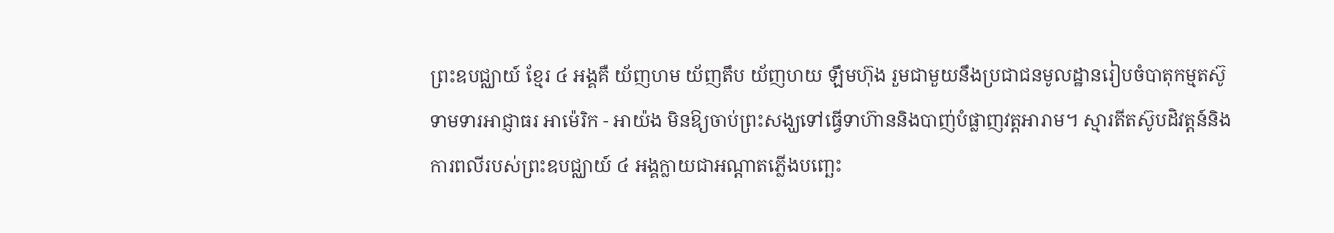ព្រះឧបជ្ឈាយ៍ ខ្មែរ ៤ អង្គគឺ យ័ញហម យ័ញតឹប យ័ញហយ ឡឹមហ៊ុង រួមជាមួយនឹងប្រជាជនមូលដ្ឋានរៀបចំបាតុកម្មតស៊ូទាមទារអាជ្ញាធរ អាម៉េរិក - អាយ៉ង មិនឱ្យចាប់ព្រះសង្ឃទៅធ្វើទាហ៊ាននិងបាញ់បំផ្លាញវត្តអារាម។ ស្មារតីតស៊ូបដិវត្តន៍និងការពលីរបស់ព្រះឧបជ្ឈាយ៍ ៤ អង្គក្លាយជាអណ្តាតភ្លើងបញ្ឆេះ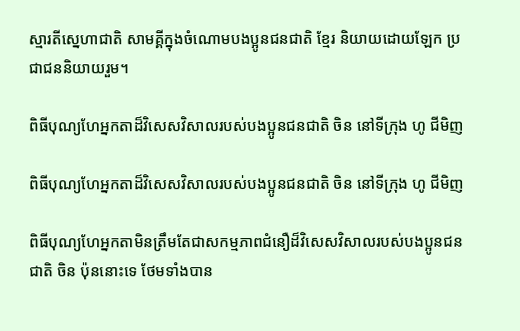ស្មារតីស្នេហាជាតិ សាមគ្គីក្នុងចំណោមបងប្អូនជនជាតិ ខ្មែរ និយាយដោយឡែក ប្រជាជននិយាយរួម។

ពិធីបុណ្យហែអ្នកតាដ៏វិសេសវិសាលរបស់បងប្អូនជនជាតិ ចិន នៅទីក្រុង ហូ ជីមិញ

ពិធីបុណ្យហែអ្នកតាដ៏វិសេសវិសាលរបស់បងប្អូនជនជាតិ ចិន នៅទីក្រុង ហូ ជីមិញ

ពិធីបុណ្យហែអ្នកតាមិនត្រឹមតែជាសកម្មភាពជំនឿដ៏វិសេសវិសាលរបស់បងប្អូនជនជាតិ ចិន ប៉ុននោះទេ ថែមទាំងបាន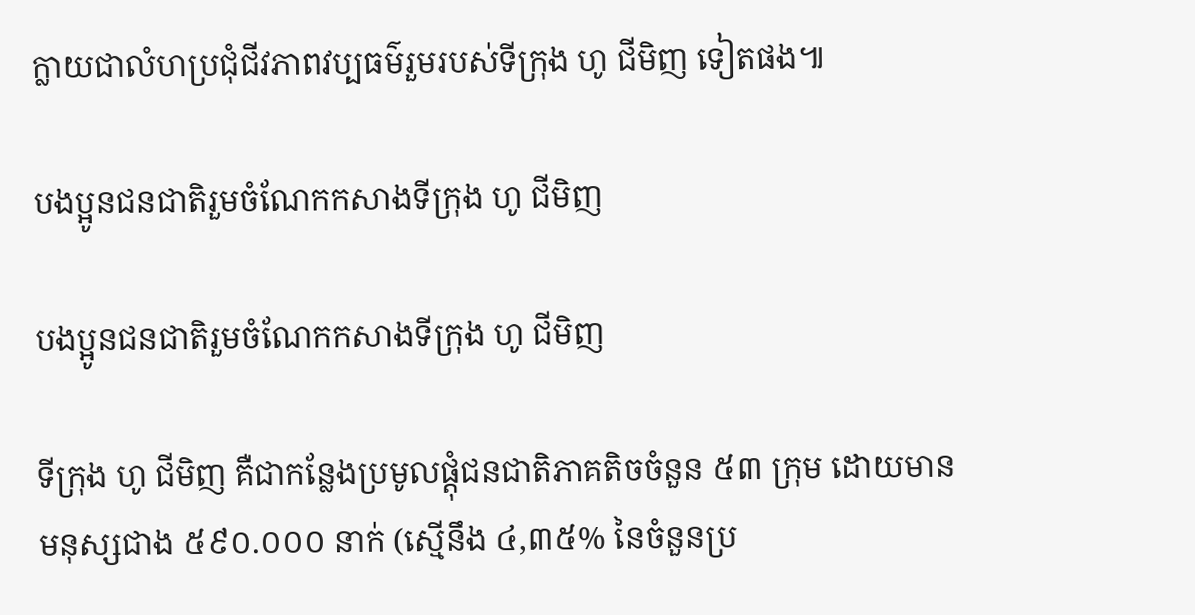ក្លាយជាលំហប្រជុំជីវភាពវប្បធម៌រួមរបស់ទីក្រុង ហូ ជីមិញ ទៀតផង៕

បងប្អូនជនជាតិរួមចំណែកកសាងទីក្រុង ហូ ជីមិញ

បងប្អូនជនជាតិរួមចំណែកកសាងទីក្រុង ហូ ជីមិញ

ទីក្រុង ហូ ជីមិញ គឺជាកន្លែងប្រមូលផ្តុំជនជាតិភាគតិចចំនួន ៥៣ ក្រុម ដោយមានមនុស្សជាង ៥៩០.០០០ នាក់ (ស្មើនឹង ៤,៣៥% នៃចំនួនប្រ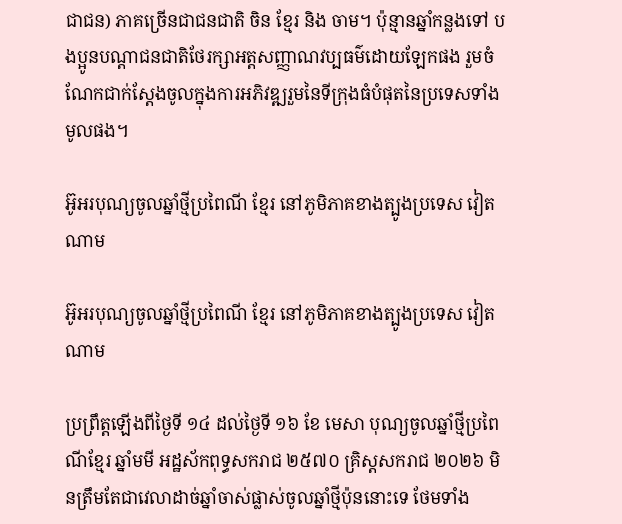ជាជន) ភាគច្រើនជាជនជាតិ ចិន ខ្មែរ និង ចាម។ ប៉ុន្មានឆ្នាំកន្លងទៅ បងប្អូនបណ្តាជនជាតិថែរក្សាអត្តសញ្ញាណវប្បធម៌ដោយឡែកផង រួមចំណែកជាក់ស្តែងចូលក្នុងការអភិវឌ្ឍរួមនៃទីក្រុងធំបំផុតនៃប្រទេសទាំងមូលផង។

អ៊ូអរបុណ្យចូលឆ្នាំថ្មីប្រពៃណី ខ្មែរ នៅភូមិភាគខាងត្បូងប្រទេស វៀតណាម

អ៊ូអរបុណ្យចូលឆ្នាំថ្មីប្រពៃណី ខ្មែរ នៅភូមិភាគខាងត្បូងប្រទេស វៀតណាម

ប្រព្រឹត្តឡើងពីថ្ងៃទី ១៤ ដល់ថ្ងៃទី ១៦ ខែ មេសា បុណ្យចូលឆ្នាំថ្មីប្រពៃណីខ្មែរ ឆ្នាំមមី អដ្ឋស័កពុទ្ធសករាជ ២៥៧០ គ្រិស្តសករាជ ២០២៦ មិនត្រឹមតែជាវេលាដាច់ឆ្នាំចាស់ផ្លាស់ចូលឆ្នាំថ្មីប៉ុននោះទេ ថែមទាំង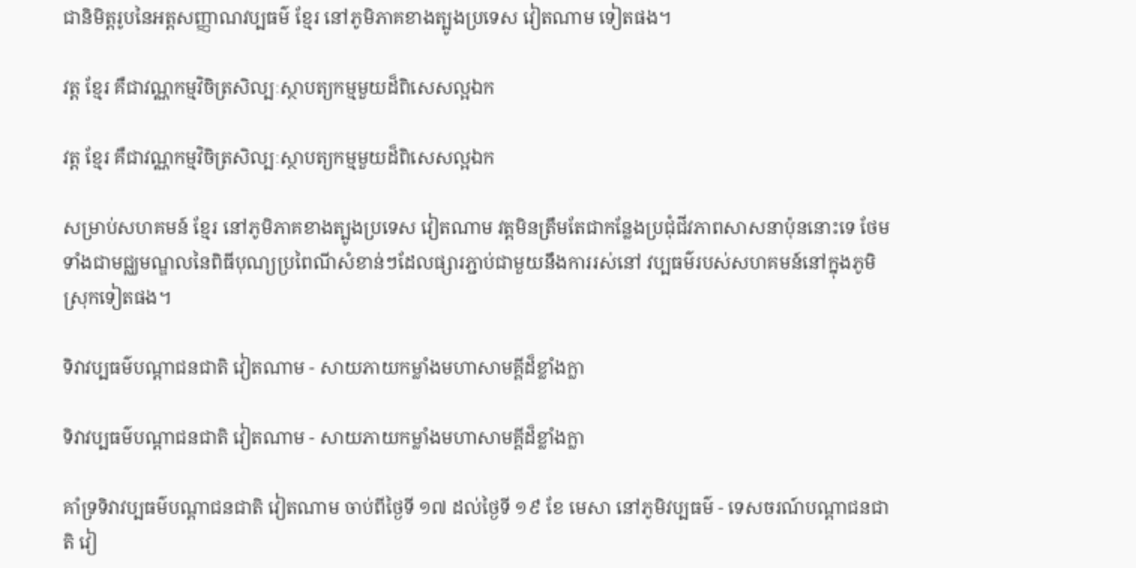ជានិមិត្តរូបនៃអត្តសញ្ញាណវប្បធម៌ ខ្មែរ នៅភូមិភាគខាងត្បូងប្រទេស វៀតណាម ទៀតផង។

វត្ត ខ្មែរ គឺជាវណ្ណកម្មវិចិត្រសិល្បៈស្ថាបត្យកម្មមួយដ៏ពិសេសល្អឯក

វត្ត ខ្មែរ គឺជាវណ្ណកម្មវិចិត្រសិល្បៈស្ថាបត្យកម្មមួយដ៏ពិសេសល្អឯក

សម្រាប់សហគមន៍ ខ្មែរ នៅភូមិភាគខាងត្បូងប្រទេស វៀតណាម វត្តមិនត្រឹមតែជាកន្លែងប្រជុំជីវភាពសាសនាប៉ុននោះទេ ថែមទាំងជាមជ្ឈមណ្ឌលនៃពិធីបុណ្យប្រពៃណីសំខាន់ៗដែលផ្សារភ្ជាប់ជាមួយនឹងការរស់នៅ វប្បធម៌របស់សហគមន៍នៅក្នុងភូមិស្រុកទៀតផង។

ទិវាវប្បធម៌បណ្តាជនជាតិ វៀតណាម - សាយភាយកម្លាំងមហាសាមគ្គីដ៏ខ្លាំងក្លា

ទិវាវប្បធម៌បណ្តាជនជាតិ វៀតណាម - សាយភាយកម្លាំងមហាសាមគ្គីដ៏ខ្លាំងក្លា

គាំទ្រទិវាវប្បធម៌បណ្តាជនជាតិ វៀតណាម ចាប់ពីថ្ងៃទី ១៧ ដល់ថ្ងៃទី ១៩ ខែ មេសា នៅភូមិវប្បធម៌ - ទេសចរណ៍បណ្តាជនជាតិ វៀ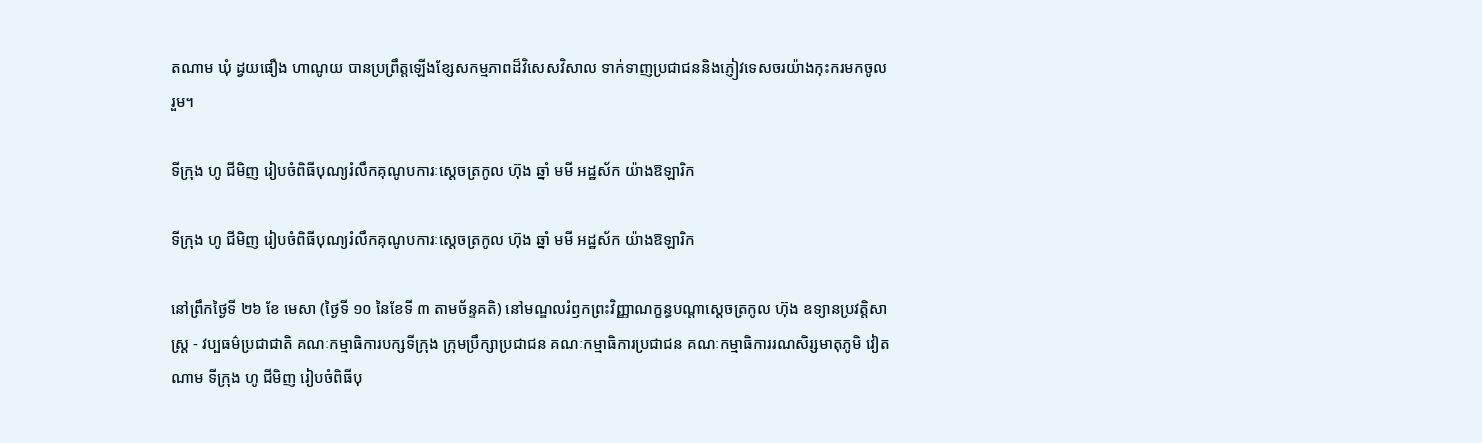តណាម ឃុំ ដ្វយផឿង ហាណូយ បានប្រព្រឹត្តឡើងខ្សែសកម្មភាពដ៏វិសេសវិសាល ទាក់ទាញប្រជាជននិងភ្ញៀវទេសចរយ៉ាងកុះករមកចូលរួម។

ទីក្រុង ហូ ជីមិញ រៀបចំពិធីបុណ្យរំលឹកគុណូបការៈស្តេចត្រកូល ហ៊ុង ឆ្នាំ មមី អដ្ឋស័ក យ៉ាងឱឡារិក

ទីក្រុង ហូ ជីមិញ រៀបចំពិធីបុណ្យរំលឹកគុណូបការៈស្តេចត្រកូល ហ៊ុង ឆ្នាំ មមី អដ្ឋស័ក យ៉ាងឱឡារិក

នៅព្រឹកថ្ងៃទី ២៦ ខែ មេសា (ថ្ងៃទី ១០ នៃខែទី ៣ តាមច័ន្ទគតិ) នៅមណ្ឌលរំឭកព្រះវិញ្ញាណក្ខន្ធបណ្តាស្តេចត្រកូល ហ៊ុង ឧទ្យានប្រវត្តិសាស្ត្រ - វប្បធម៌ប្រជាជាតិ គណៈកម្មាធិការបក្សទីក្រុង ក្រុមប្រឹក្សាប្រជាជន គណៈកម្មាធិការប្រជាជន គណៈកម្មាធិការរណសិរ្សមាតុភូមិ វៀតណាម ទីក្រុង ហូ ជីមិញ រៀបចំពិធីបុ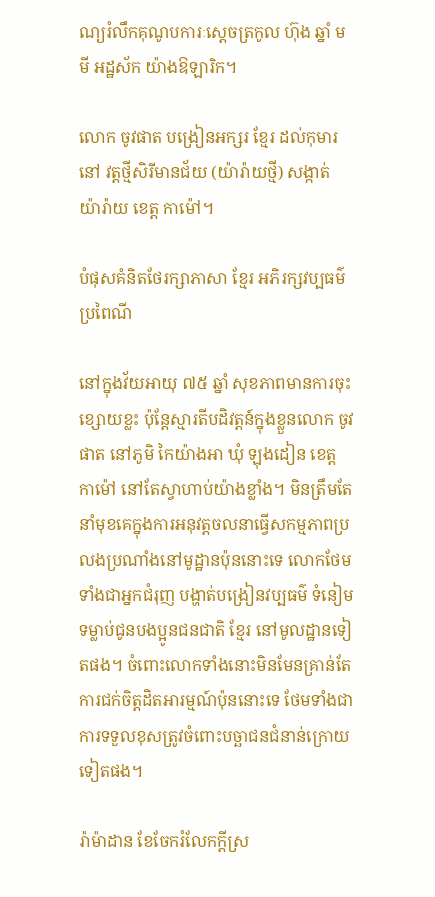ណ្យរំលឹកគុណូបការៈស្តេចត្រកូល ហ៊ុង ឆ្នាំ មមី អដ្ឋស័ក យ៉ាងឱឡារិក។

លោក ចូវផាត បង្រៀនអក្សរ ខ្មែរ ដល់កុមារនៅ វត្តថ្មីសិរីមានជ័យ (យ៉ារ៉ាយថ្មី) សង្កាត់ យ៉ារ៉ាយ ខេត្ត កាម៉ៅ។

បំផុសគំនិតថែរក្សាភាសា ខែ្មរ អភិរក្សវប្បធម៌ប្រពៃណី

នៅក្នុងវ័យអាយុ ៧៥ ឆ្នាំ សុខភាពមានការចុះខ្សោយខ្លះ ប៉ុន្តែស្មារតីបដិវត្តន៍ក្នុងខ្លួនលោក ចូវផាត នៅភូមិ កៃយ៉ាងអា ឃុំ ឡុងដៀន ខេត្ត កាម៉ៅ នៅតែស្វាហាប់យ៉ាងខ្លាំង។ មិនត្រឹមតែនាំមុខគេក្នុងការអនុវត្តចលនាធ្វើសកម្មភាពប្រលងប្រណាំងនៅមូដ្ឋានប៉ុននោះទេ លោកថែមទាំងជាអ្នកជំរុញ បង្ហាត់បង្រៀនវប្បធម៌ ទំនៀមទម្លាប់ជូនបងប្អូនជនជាតិ ខ្មែរ នៅមូលដ្ឋានទៀតផង។ ចំពោះលោកទាំងនោះមិនមែនគ្រាន់តែការជក់ចិត្តដិតអារម្មណ៍ប៉ុននោះទេ ថែមទាំងជាការទទួលខុសត្រូវចំពោះបច្ឆាជនជំនាន់ក្រោយទៀតផង។

រ៉ាម៉ាដាន ខែចែករំលែកក្តីស្រ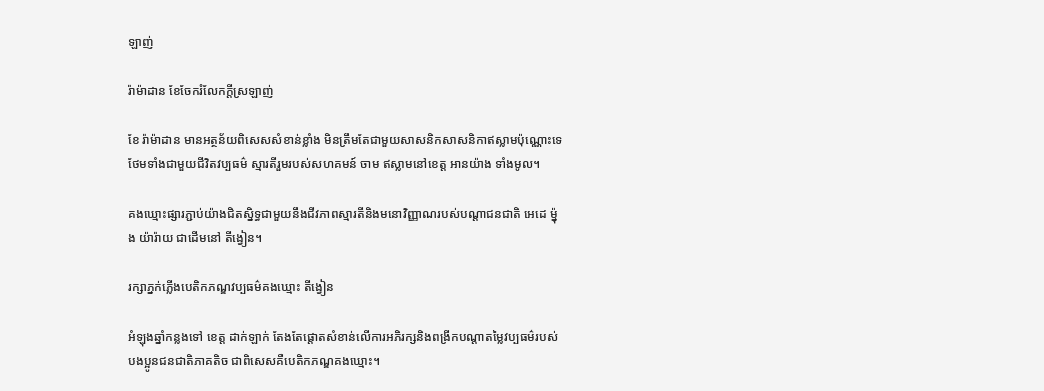ឡាញ់

រ៉ាម៉ាដាន ខែចែករំលែកក្តីស្រឡាញ់

ខែ រ៉ាម៉ាដាន មានអត្ថន័យពិសេសសំខាន់ខ្លាំង មិនត្រឹមតែជាមួយសាសនិកសាសនិកាឥស្លាមប៉ុណ្ណោះទេថែមទាំងជាមួយជីវិតវប្បធម៌ ស្មារតីរួមរបស់សហគមន៍ ចាម ឥស្លាមនៅខេត្ត អានយ៉ាង ទាំងមូល។

គងឃ្មោះផ្សារភ្ជាប់យ៉ាងជិតស្និទ្ធជាមួយនឹងជីវភាពស្មារតីនិងមនោវិញ្ញាណរបស់បណ្តាជនជាតិ អេដេ ម៉្នុង យ៉ារ៉ាយ ជាដើមនៅ តីង្វៀន។

រក្សាភ្នក់ភ្លើងបេតិកភណ្ឌវប្បធម៌គងឃ្មោះ តីង្វៀន

អំឡុងឆ្នាំកន្លងទៅ ខេត្ត ដាក់ឡាក់ តែងតែផ្តោតសំខាន់លើការអភិរក្សនិងពង្រីកបណ្តាតម្លៃវប្បធម៌របស់បងប្អូនជនជាតិភាគតិច ជាពិសេសគឺបេតិកភណ្ឌគងឃ្មោះ។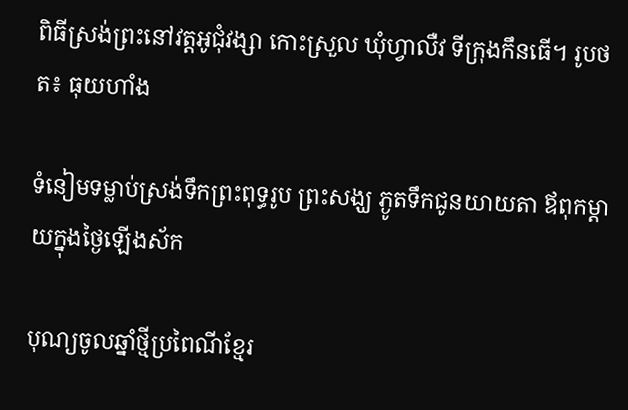ពិធីស្រង់ព្រះនៅវត្តអូជុំវង្សា កោះស្រួល ឃុំហ្វាលឺវ ទីក្រុងកឹនធើ។ រូបថត៖ ធុយហាំង

ទំនៀមទម្លាប់ស្រង់ទឹកព្រះពុទ្ធរូប ព្រះសង្ឃ ភ្ងូតទឹកជូនយាយតា ឪពុកម្តាយក្នុងថ្ងៃឡើងស័ក

បុណ្យចូលឆ្នាំថ្មីប្រពៃណីខ្មែរ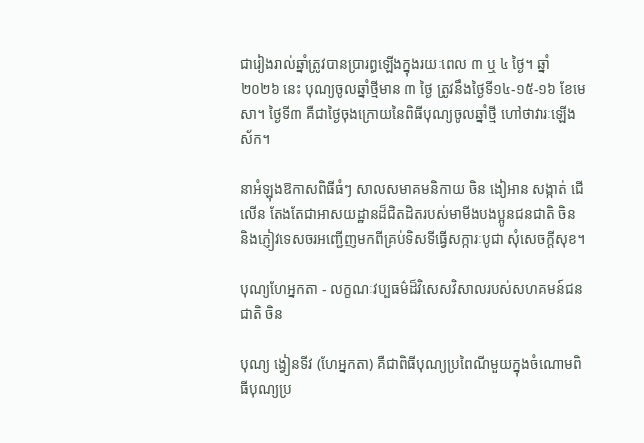ជារៀងរាល់ឆ្នាំត្រូវបានប្រារព្ធឡើងក្នុងរយៈពេល ៣ ឬ ៤ ថ្ងៃ។ ឆ្នាំ២០២៦ នេះ បុណ្យចូលឆ្នាំថ្មីមាន ៣ ថ្ងៃ ត្រូវនឹងថ្ងៃទី១៤-១៥-១៦ ខែមេសា។ ថ្ងៃទី៣ គឺជាថ្ងៃចុងក្រោយនៃពិធីបុណ្យចូលឆ្នាំថ្មី ហៅថាវារៈឡើងស័ក។

នាអំឡុងឱកាសពិធីធំៗ សាលសមាគមនិកាយ ចិន ងៀអាន សង្កាត់ ជើលើន តែងតែជាអាសយដ្ឋានដ៏ជិតដិតរបស់មាមីងបងប្អូនជនជាតិ ចិន និងភ្ញៀវទេសចរអញ្ជើញមកពីគ្រប់ទិសទីធ្វើសក្ការៈបូជា សុំសេចក្តីសុខ។

បុណ្យហែអ្នកតា - លក្ខណៈវប្បធម៌ដ៏វិសេសវិសាលរបស់សហគមន៍ជនជាតិ ចិន

បុណ្យ ង្វៀនទីវ (ហែអ្នកតា) គឺជាពិធីបុណ្យប្រពៃណីមួយក្នុងចំណោមពិធីបុណ្យប្រ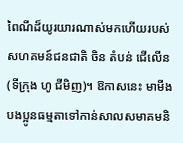ពៃណីដ៏យូរយារណាស់មកហើយរបស់សហគមន៍ជនជាតិ ចិន តំបន់ ជើលើន (ទីក្រុង ហូ ជីមិញ)។ ឱកាសនេះ មាមីងបងប្អូនធម្មតាទៅកាន់សាលសមាគមនិ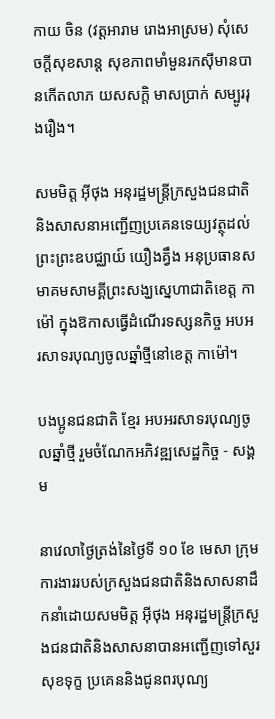កាយ ចិន (វត្តអារាម រោងអាស្រម) សុំសេចក្តីសុខសាន្ត សុខភាពមាំមួនរកស៊ីមានបានកើតលាភ យសសក្តិ មាសប្រាក់ សម្បូររុងរឿង។

សមមិត្ត អ៊ីថុង អនុរដ្ឋមន្ត្រីក្រសួងជនជាតិនិងសាសនាអញ្ជើញប្រគេនទេយ្យវត្ថុដល់ព្រះព្រះឧបជ្ឈាយ៍ យឿងគ្វឹង អនុប្រធានសមាគមសាមគ្គីព្រះសង្ឃស្នេហាជាតិខេត្ត កាម៉ៅ ក្នុងឱកាសធ្វើដំណើរទស្សនកិច្ច អបអរសាទរបុណ្យចូលឆ្នាំថ្មីនៅខេត្ត កាម៉ៅ។

បងប្អូនជនជាតិ ខ្មែរ អបអរសាទរបុណ្យចូលឆ្នាំថ្មី រួមចំណែកអភិវឌ្ឍសេដ្ឋកិច្ច - សង្គម

នាវេលាថ្ងៃត្រង់នៃថ្ងៃទី ១០ ខែ មេសា ក្រុមការងាររបស់ក្រសួងជនជាតិនិងសាសនាដឹកនាំដោយសមមិត្ត អ៊ីថុង អនុរដ្ឋមន្ត្រីក្រសួងជនជាតិនិងសាសនាបានអញ្ជើញទៅសួរសុខទុក្ខ ប្រគេននិងជូនពរបុណ្យ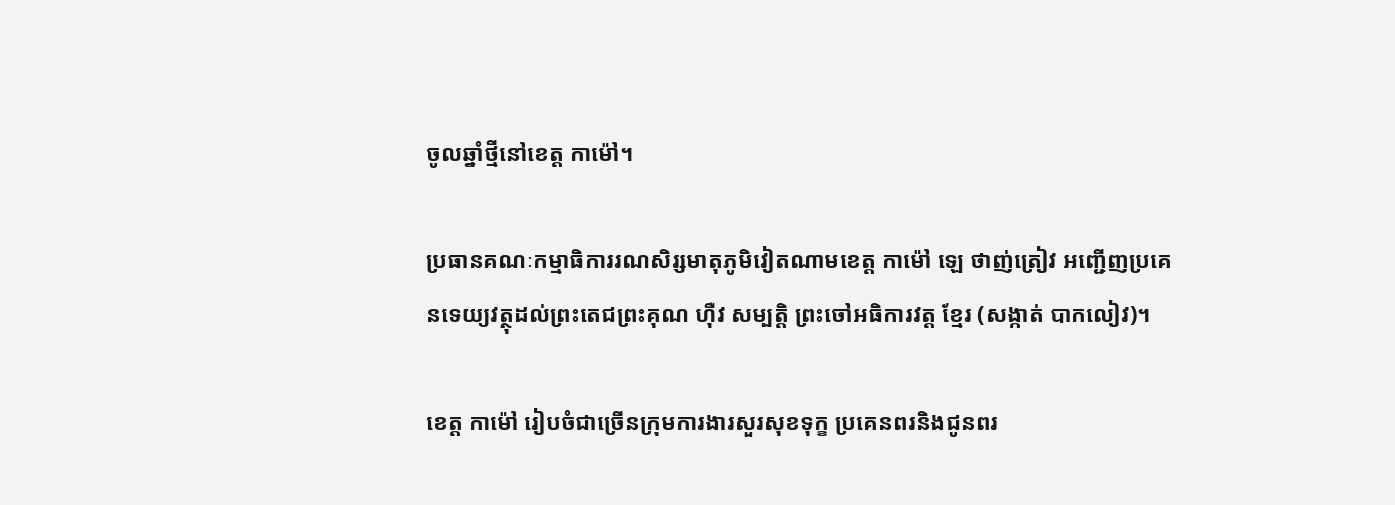ចូលឆ្នាំថ្មីនៅខេត្ត កាម៉ៅ។

ប្រធានគណៈកម្មាធិការរណសិរ្សមាតុភូមិវៀតណាមខេត្ត កាម៉ៅ ឡេ ថាញ់ត្រៀវ អញ្ជើញប្រគេនទេយ្យវត្ថុដល់ព្រះតេជព្រះគុណ ហ៊ឺវ សម្បត្តិ ព្រះចៅអធិការវត្ត ខ្មែរ (សង្កាត់ បាកលៀវ)។

ខេត្ត កាម៉ៅ រៀបចំជាច្រើនក្រុមការងារសួរសុខទុក្ខ ប្រគេនពរនិងជូនពរ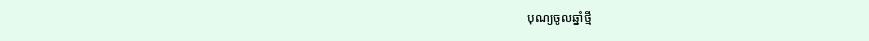បុណ្យចូលឆ្នាំថ្មី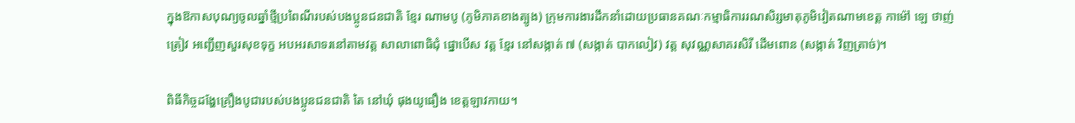ក្នុងឱកាសបុណ្យចូលឆ្នាំថ្មីប្រពៃណីរបស់បងប្អូនជនជាតិ ខ្មែរ ណាមបូ (ភូមិភាគខាងត្បូង) ក្រុមការងារដឹកនាំដោយប្រធានគណៈកម្មាធិការរណសិរ្សមាតុភូមិវៀតណាមខេត្ត កាម៉ៅ ឡេ ថាញ់ត្រៀវ អញ្ជើញសួរសុខទុក្ខ អបអរសាទរនៅតាមវត្ត សាលាពោធិជុំ ផ្នោបើស វត្ត ខ្មែរ នៅសង្កាត់ ៧ (សង្កាត់ បាកលៀវ) វត្ត សុវណ្ណសាគរសិរី ដើមពោន (សង្កាត់ វិញត្រាច់)។

ពិធីកិច្ចដង្ហែគ្រឿងបូជារបស់បងប្អូនជនជាតិ តៃ នៅឃុំ ផុងយូធឿង ខេត្តឡាវកាយ។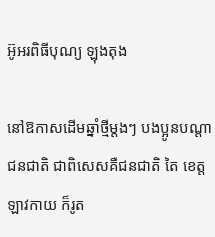អ៊ូអរពិធីបុណ្យ ឡុងតុង

នៅឱកាសដើមឆ្នាំថ្មីម្តងៗ បងប្អូនបណ្តាជនជាតិ ជាពិសេសគឺជនជាតិ តៃ ខេត្ត ឡាវកាយ ក៏រូត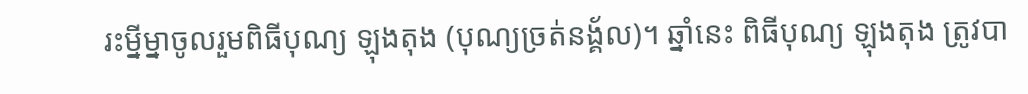រះម្នីម្នាចូលរួមពិធីបុណ្យ ឡុងតុង (បុណ្យច្រត់នង្គ័ល)។ ឆ្នាំនេះ ពិធីបុណ្យ ឡុងតុង ត្រូវបា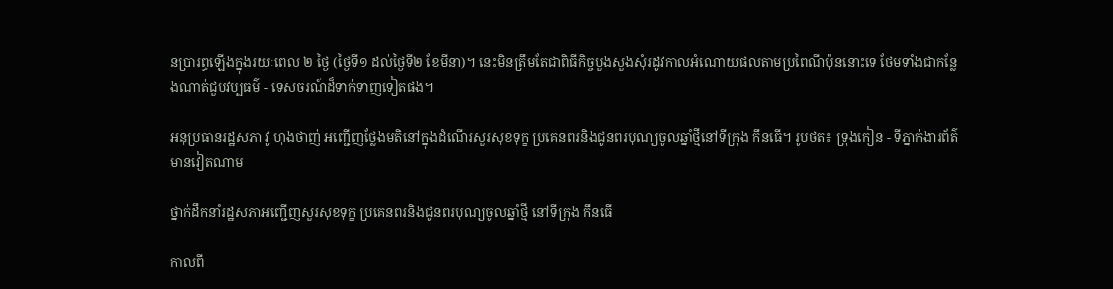នប្រារព្ធឡើងក្នុងរយៈពេល ២ ថ្ងៃ (ថ្ងៃទី១ ដល់ថ្ងៃទី២ ខែមីនា)។ នេះមិនត្រឹមតែជាពិធីកិច្ចបួងសួងសុំរដូវកាលអំណោយផលតាមប្រពៃណីប៉ុននោះទេ ថែមទាំងជាកន្លែងណាត់ជួបវប្បធម៌ - ទេសចរណ៍ដ៏ទាក់ទាញទៀតផង។

អនុប្រធានរដ្ឋសភា វូ ហុងថាញ់ អញ្ជើញថ្លែងមតិនៅក្នុងដំណើរសួរសុខទុក្ខ ប្រគេនពរនិងជូនពរបុណ្យចូលឆ្នាំថ្មីនៅទីក្រុង កឹនធើ។ រូបថត៖ ទ្រុងកៀន - ទីភ្នាក់ងារព័ត៌មានវៀតណាម

ថ្នាក់ដឹកនាំរដ្ឋសភាអញ្ជើញសួរសុខទុក្ខ ប្រគេនពរនិងជូនពរបុណ្យចូលឆ្នាំថ្មី នៅទីក្រុង កឹនធើ

កាលពី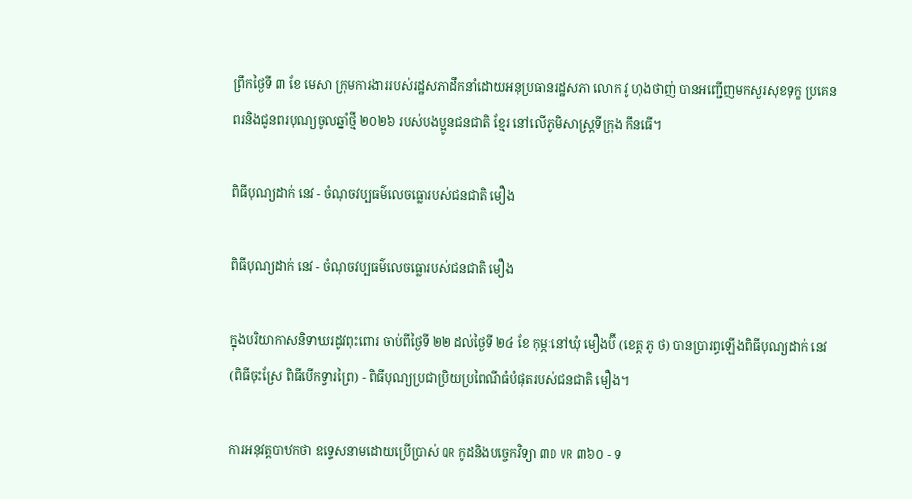ព្រឹកថ្ងៃទី ៣ ខែ មេសា ក្រុមការងាររបស់រដ្ឋសភាដឹកនាំដោយអនុប្រធានរដ្ឋសភា លោក វូ ហុងថាញ់ បានអញ្ជើញមកសួរសុខទុក្ខ ប្រគេនពរនិងជូនពរបុណ្យចូលឆ្នាំថ្មី ២០២៦ របស់បងប្អូនជនជាតិ ខ្មែរ នៅលើភូមិសាស្ត្រទីក្រុង កឹនធើ។

ពិធីបុណ្យដាក់ នេវ - ចំណុចវប្បធម៌លេចធ្លោរបស់ជនជាតិ មឿង

ពិធីបុណ្យដាក់ នេវ - ចំណុចវប្បធម៌លេចធ្លោរបស់ជនជាតិ មឿង

ក្នុងបរិយាកាសនិទាឃរដូវពុះពោរ ចាប់ពីថ្ងៃទី ២២ ដល់ថ្ងៃទី ២៤ ខែ កុម្ភៈនៅឃុំ មឿងប៊ី (ខេត្ត ភូ ថ) បានប្រារព្ធឡើងពិធីបុណ្យដាក់ នេវ (ពិធីចុះស្រែ ពិធីបើកទ្វារព្រៃ) - ពិធីបុណ្យប្រជាប្រិយប្រពៃណីធំបំផុតរបស់ជនជាតិ មឿង។

ការអនុវត្តបាឋកថា ឧទ្ទេសនាមដោយប្រើប្រាស់ QR កូដនិងបច្ចេកវិទ្យា ៣D VR ៣៦០ - ទ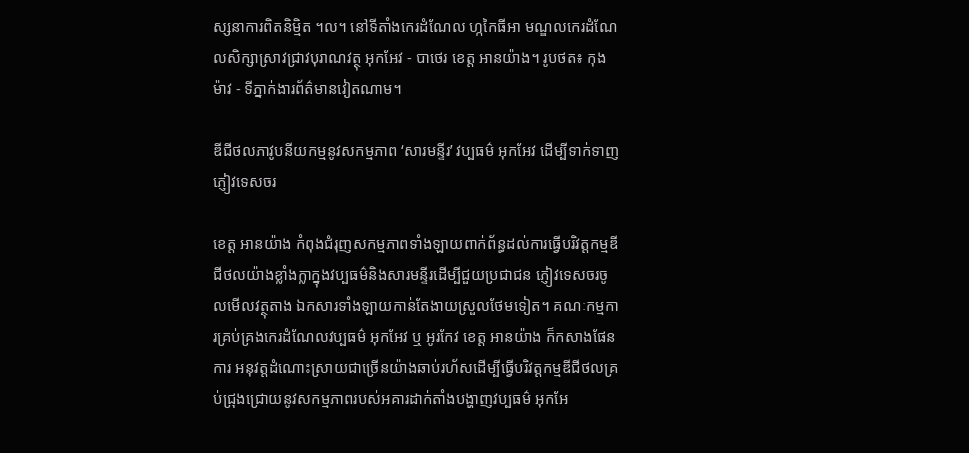ស្សនាការពិតនិម្មិត ។ល។ នៅទីតាំងកេរដំណែល ហ្កកៃធីអា មណ្ឌលកេរដំណែលសិក្សាស្រាវជ្រាវបុរាណវត្ថុ អុកអែវ - បាថេរ ខេត្ត អានយ៉ាង។ រូបថត៖ កុងម៉ាវ - ទីភ្នាក់ងារព័ត៌មានវៀតណាម។

ឌីជីថលភាវូបនីយកម្មនូវសកម្មភាព ‘សារមន្ទីរ’ វប្បធម៌ អុកអែវ ដើម្បីទាក់ទាញភ្ញៀវទេសចរ

ខេត្ត អានយ៉ាង កំពុងជំរុញសកម្មភាពទាំងឡាយពាក់ព័ន្ធដល់ការធ្វើបរិវត្តកម្មឌីជីថលយ៉ាងខ្លាំងក្លាក្នុងវប្បធម៌និងសារមន្ទីរដើម្បីជួយប្រជាជន ភ្ញៀវទេសចរចូលមើលវត្ថុតាង ឯកសារទាំងឡាយកាន់តែងាយស្រួលថែមទៀត។ គណៈកម្មការគ្រប់គ្រងកេរដំណែលវប្បធម៌ អុកអែវ ឬ អូរកែវ ខេត្ត អានយ៉ាង ក៏កសាងផែនការ អនុវត្តដំណោះស្រាយជាច្រើនយ៉ាងឆាប់រហ័សដើម្បីធ្វើបរិវត្តកម្មឌីជីថលគ្រប់ជ្រុងជ្រោយនូវសកម្មភាពរបស់អគារដាក់តាំងបង្ហាញវប្បធម៌ អុកអែ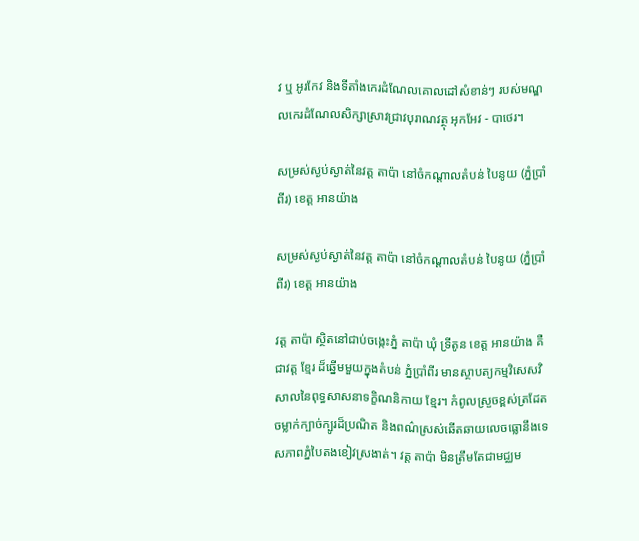វ ឬ អូរកែវ និងទីតាំងកេរដំណែលគោលដៅសំខាន់ៗ របស់មណ្ឌលកេរដំណែលសិក្សាស្រាវជ្រាវបុរាណវត្ថុ អុកអែវ - បាថេរ។

សម្រស់ស្ងប់ស្ងាត់នៃវត្ត តាប៉ា នៅចំកណ្តាលតំបន់ បៃនូយ (ភ្នំប្រាំពីរ) ខេត្ត អានយ៉ាង

សម្រស់ស្ងប់ស្ងាត់នៃវត្ត តាប៉ា នៅចំកណ្តាលតំបន់ បៃនូយ (ភ្នំប្រាំពីរ) ខេត្ត អានយ៉ាង

វត្ត តាប៉ា ស្ថិតនៅជាប់ចង្កេះភ្នំ តាប៉ា ឃុំ ទ្រីតូន ខេត្ត អានយ៉ាង គឺជាវត្ត ខ្មែរ ដ៏ឆ្នើមមួយក្នុងតំបន់ ភ្នំប្រាំពីរ មានស្ថាបត្យកម្មវិសេសវិសាលនៃពុទ្ធសាសនាទក្ខិណនិកាយ ខ្មែរ។ កំពូលស្រួចខ្ពស់ត្រដែត ចម្លាក់ក្បាច់ក្បូរដ៏ប្រណិត និងពណ៌ស្រស់ឆើតឆាយលេចធ្លោនឹងទេសភាពភ្នំបៃតងខៀវស្រងាត់។ វត្ត តាប៉ា មិនត្រឹមតែជាមជ្ឈម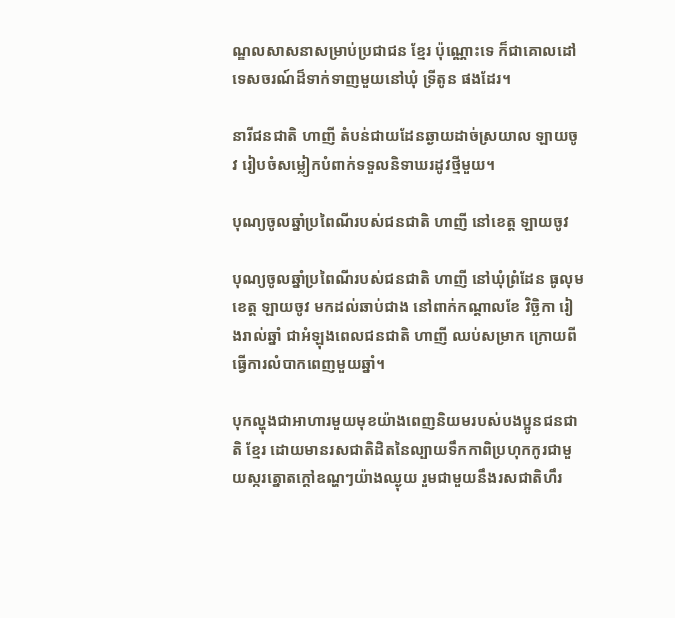ណ្ឌលសាសនាសម្រាប់ប្រជាជន ខ្មែរ ប៉ុណ្ណោះទេ ក៏ជាគោលដៅទេសចរណ៍ដ៏ទាក់ទាញមួយនៅឃុំ ទ្រីតូន ផងដែរ។

នារីជនជាតិ ហាញី តំបន់ជាយដែនឆ្ងាយដាច់ស្រយាល ឡាយចូវ រៀបចំសម្លៀកបំពាក់ទទួលនិទាឃរដូវថ្មីមួយ។

បុណ្យចូលឆ្នាំប្រពៃណីរបស់ជនជាតិ ហាញី នៅខេត្ត ឡាយចូវ

បុណ្យចូលឆ្នាំប្រពៃណីរបស់ជនជាតិ ហាញី នៅឃុំព្រំដែន ធូលុម ខេត្ត ឡាយចូវ មកដល់ឆាប់ជាង នៅពាក់កណ្តាលខែ វិច្ឆិកា រៀងរាល់ឆ្នាំ ជាអំឡុងពេលជនជាតិ ហាញី ឈប់សម្រាក ក្រោយពីធ្វើការលំបាកពេញមួយឆ្នាំ។

បុកល្ហុងជាអាហារមួយមុខយ៉ាងពេញនិយមរបស់បងប្អូនជនជាតិ ខ្មែរ ដោយមានរសជាតិដិតនៃល្បាយទឹកកាពិប្រហុកកូរជាមួយស្ករត្នោតក្តៅឧណ្ហៗយ៉ាងឈ្ងុយ រួមជាមួយនឹងរសជាតិហឹរ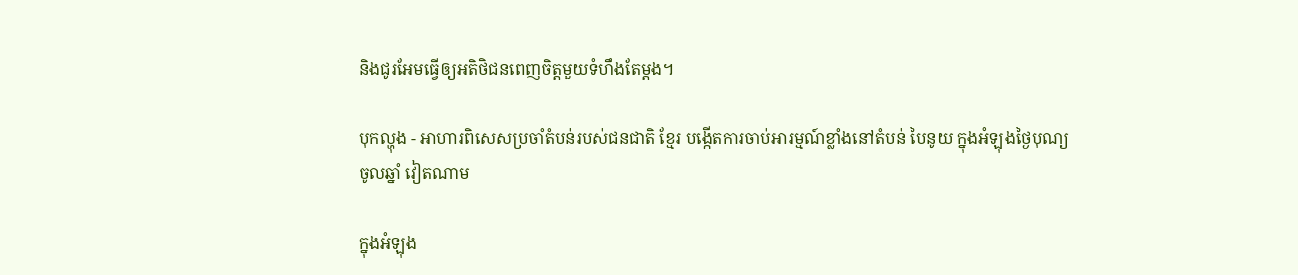និងជូរអែមធ្វើឲ្យអតិថិជនពេញចិត្តមួយទំហឹងតែម្តង។

បុកល្ហុង - អាហារពិសេសប្រចាំតំបន់របស់ជនជាតិ ខ្មែរ បង្កើតការចាប់អារម្មណ៍ខ្លាំងនៅតំបន់ បៃនូយ ក្នុងអំឡុងថ្ងៃបុណ្យចូលឆ្នាំ វៀតណាម

ក្នុងអំឡុង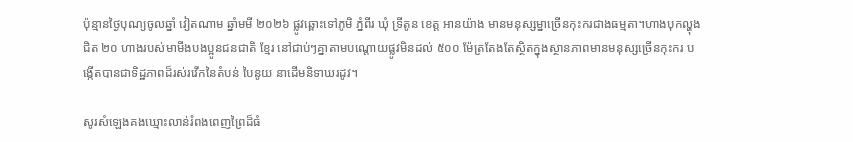ប៉ុន្មានថ្ងៃបុណ្យចូលឆ្នាំ វៀតណាម ឆ្នាំមមី ២០២៦ ផ្លូវឆ្ពោះទៅភូមិ ភ្នំពីរ ឃុំ ទ្រីតូន ខេត្ត អានយ៉ាង មានមនុស្សម្នាច្រើនកុះករជាងធម្មតា។ហាងបុកល្ហុងជិត ២០ ហាងរបស់មាមីងបងប្អូនជនជាតិ ខ្មែរ នៅជាប់ៗគ្នាតាមបណ្តោយផ្លូវមិនដល់ ៥០០ ម៉ែត្រតែងតែស្ថិតក្នុងស្ថានភាពមានមនុស្សច្រើនកុះករ បង្កើតបានជាទិដ្ឋភាពដ៏រស់រវើកនៃតំបន់ បៃនូយ នាដើមនិទាឃរដូវ។

សូរសំឡេងគងឃ្មោះលាន់រំពងពេញព្រៃដ៏ធំ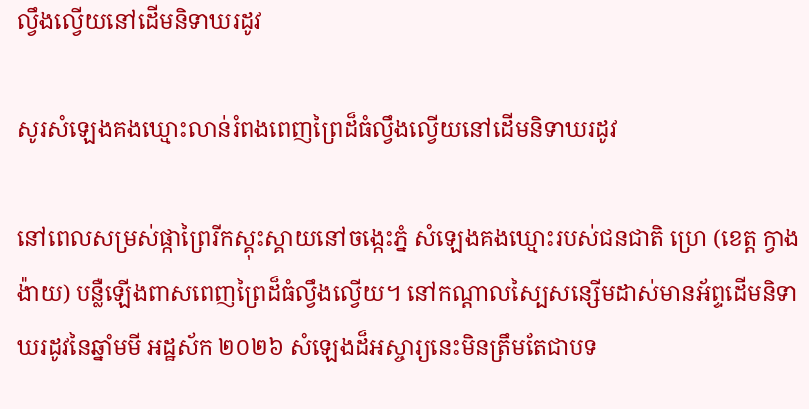ល្វឹងល្វើយនៅដើមនិទាឃរដូវ

សូរសំឡេងគងឃ្មោះលាន់រំពងពេញព្រៃដ៏ធំល្វឹងល្វើយនៅដើមនិទាឃរដូវ

នៅពេលសម្រស់ផ្កាព្រៃរីកស្គុះស្គាយនៅចង្កេះភ្នំ សំឡេងគងឃ្មោះរបស់ជនជាតិ ហ្រេ (ខេត្ត ក្វាង ង៉ាយ) បន្លឺឡើងពាសពេញព្រៃដ៏ធំល្វឹងល្វើយ។ នៅកណ្តាលស្បៃសន្សើមដាស់មានអ័ព្ទដើមនិទាឃរដូវនៃឆ្នាំមមី អដ្ឋស័ក ២០២៦ សំឡេងដ៏អស្ចារ្យនេះមិនត្រឹមតែជាបទ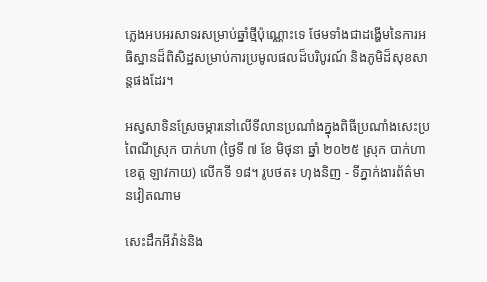ភ្លេងអបអរសាទរសម្រាប់ឆ្នាំថ្មីប៉ុណ្ណោះទេ ថែមទាំងជាដង្ហើមនៃការអធិស្ឋានដ៏ពិសិដ្ឋសម្រាប់ការប្រមូលផលដ៏បរិបូរណ៍ និងភូមិដ៏សុខសាន្តផងដែរ។

អស្វសាទិនស្រែចម្ការនៅលើទីលានប្រណាំងក្នុងពិធីប្រណាំងសេះប្រពៃណីស្រុក បាក់ហា (ថ្ងៃទី ៧ ខែ មិថុនា ឆ្នាំ ២០២៥ ស្រុក បាក់ហា ខេត្ត ឡាវកាយ) លើកទី ១៨។ រូបថត៖ ហុងនិញ - ទីភ្នាក់ងារព័ត៌មានវៀតណាម

សេះដឹកអីវ៉ាន់និង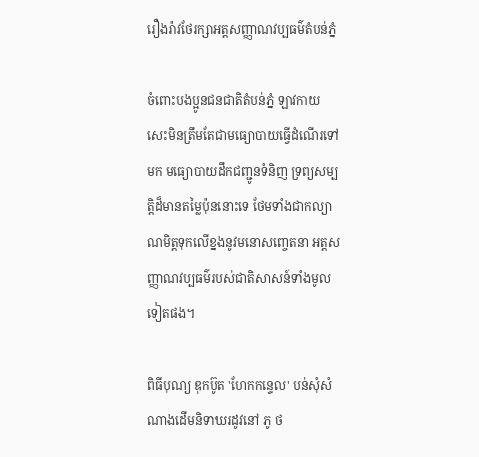រឿងរ៉ាវថែរក្សាអត្តសញ្ញាណវប្បធម៌តំបន់ភ្នំ

ចំពោះបងប្អូនជនជាតិតំបន់ភ្នំ ឡាវកាយ សេះមិនត្រឹមតែជាមធ្យោបាយធ្វើដំណើរទៅមក មធ្យោបាយដឹកជញ្ជូនទំនិញ ទ្រព្យសម្បត្តិដ៏មានតម្លៃប៉ុននោះទេ ថែមទាំងជាកល្យាណមិត្តទុកលើខ្នងនូវមនោសញ្ចេតនា អត្តសញ្ញាណវប្បធម៌របស់ជាតិសាសន៍ទាំងមូលទៀតផង។

ពិធីបុណ្យ ឌុកប៊ូត 'ហែកកន្ទេល' បន់សុំសំណាងដើមនិទាឃរដូវនៅ ភូ ថ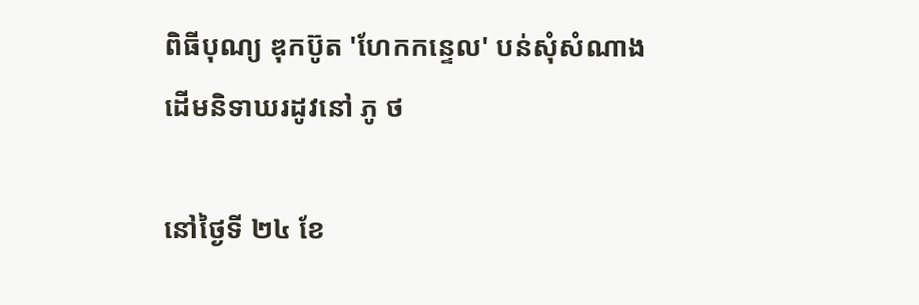ពិធីបុណ្យ ឌុកប៊ូត 'ហែកកន្ទេល' បន់សុំសំណាងដើមនិទាឃរដូវនៅ ភូ ថ

នៅថ្ងៃទី ២៤ ខែ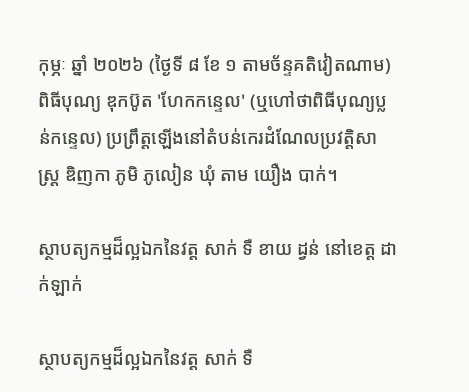កុម្ភៈ ឆ្នាំ ២០២៦ (ថ្ងៃទី ៨ ខែ ១ តាមច័ន្ទគតិវៀតណាម) ពិធីបុណ្យ ឌុកប៊ូត 'ហែកកន្ទេល' (ឬហៅថាពិធីបុណ្យប្លន់កន្ទេល) ប្រព្រឹត្តឡើងនៅតំបន់កេរដំណែលប្រវត្តិសាស្ត្រ ឌិញកា ភូមិ ភូលៀន ឃុំ តាម យឿង បាក់។

ស្ថាបត្យកម្មដ៏ល្អឯកនៃវត្ត សាក់ ទឺ ខាយ ដ្វន់ នៅខេត្ត ដាក់ឡាក់

ស្ថាបត្យកម្មដ៏ល្អឯកនៃវត្ត សាក់ ទឺ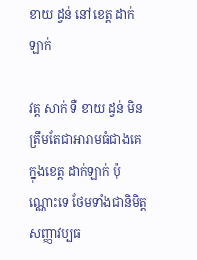ខាយ ដ្វន់ នៅខេត្ត ដាក់ឡាក់

វត្ត សាក់ ទឺ ខាយ ដ្វន់ មិនត្រឹមតែជាអារាមធំជាងគេក្នុងខេត្ត ដាក់ឡាក់ ប៉ុណ្ណោះទេ ថែមទាំងជានិមិត្តសញ្ញាវប្បធ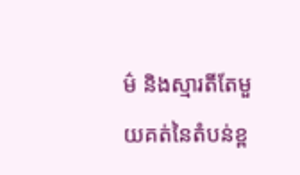ម៌ និងស្មារតីតែមួយគត់នៃតំបន់ខ្ព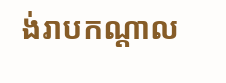ង់រាបកណ្តាល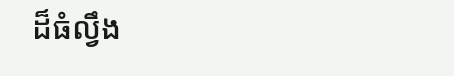ដ៏ធំល្វឹង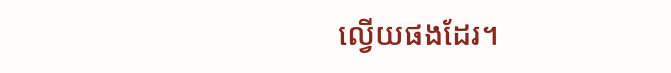ល្វើយផងដែរ។